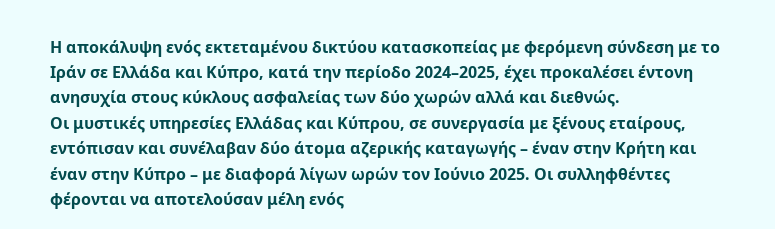Η αποκάλυψη ενός εκτεταμένου δικτύου κατασκοπείας με φερόμενη σύνδεση με το Ιράν σε Ελλάδα και Κύπρο, κατά την περίοδο 2024–2025, έχει προκαλέσει έντονη ανησυχία στους κύκλους ασφαλείας των δύο χωρών αλλά και διεθνώς.
Οι μυστικές υπηρεσίες Ελλάδας και Κύπρου, σε συνεργασία με ξένους εταίρους, εντόπισαν και συνέλαβαν δύο άτομα αζερικής καταγωγής – έναν στην Κρήτη και έναν στην Κύπρο – με διαφορά λίγων ωρών τον Ιούνιο 2025. Οι συλληφθέντες φέρονται να αποτελούσαν μέλη ενός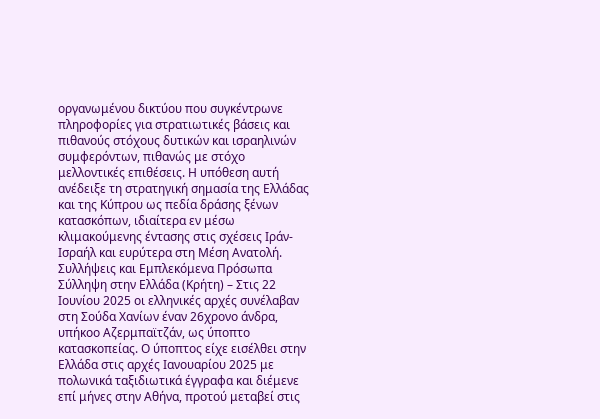οργανωμένου δικτύου που συγκέντρωνε πληροφορίες για στρατιωτικές βάσεις και πιθανούς στόχους δυτικών και ισραηλινών συμφερόντων, πιθανώς με στόχο μελλοντικές επιθέσεις. Η υπόθεση αυτή ανέδειξε τη στρατηγική σημασία της Ελλάδας και της Κύπρου ως πεδία δράσης ξένων κατασκόπων, ιδιαίτερα εν μέσω κλιμακούμενης έντασης στις σχέσεις Ιράν-Ισραήλ και ευρύτερα στη Μέση Ανατολή.
Συλλήψεις και Εμπλεκόμενα Πρόσωπα
Σύλληψη στην Ελλάδα (Κρήτη) – Στις 22 Ιουνίου 2025 οι ελληνικές αρχές συνέλαβαν στη Σούδα Χανίων έναν 26χρονο άνδρα, υπήκοο Αζερμπαϊτζάν, ως ύποπτο κατασκοπείας. Ο ύποπτος είχε εισέλθει στην Ελλάδα στις αρχές Ιανουαρίου 2025 με πολωνικά ταξιδιωτικά έγγραφα και διέμενε επί μήνες στην Αθήνα, προτού μεταβεί στις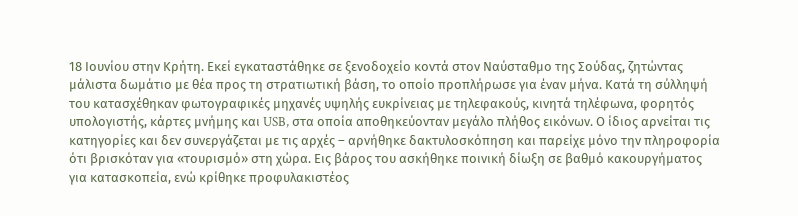18 Ιουνίου στην Κρήτη. Εκεί εγκαταστάθηκε σε ξενοδοχείο κοντά στον Ναύσταθμο της Σούδας, ζητώντας μάλιστα δωμάτιο με θέα προς τη στρατιωτική βάση, το οποίο προπλήρωσε για έναν μήνα. Κατά τη σύλληψή του κατασχέθηκαν φωτογραφικές μηχανές υψηλής ευκρίνειας με τηλεφακούς, κινητά τηλέφωνα, φορητός υπολογιστής, κάρτες μνήμης και USB, στα οποία αποθηκεύονταν μεγάλο πλήθος εικόνων. Ο ίδιος αρνείται τις κατηγορίες και δεν συνεργάζεται με τις αρχές – αρνήθηκε δακτυλοσκόπηση και παρείχε μόνο την πληροφορία ότι βρισκόταν για «τουρισμό» στη χώρα. Εις βάρος του ασκήθηκε ποινική δίωξη σε βαθμό κακουργήματος για κατασκοπεία, ενώ κρίθηκε προφυλακιστέος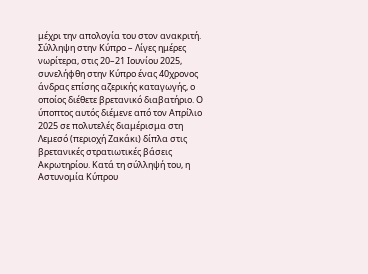μέχρι την απολογία του στον ανακριτή.
Σύλληψη στην Κύπρο – Λίγες ημέρες νωρίτερα, στις 20–21 Ιουνίου 2025, συνελήφθη στην Κύπρο ένας 40χρονος άνδρας επίσης αζερικής καταγωγής, ο οποίος διέθετε βρετανικό διαβατήριο. Ο ύποπτος αυτός διέμενε από τον Απρίλιο 2025 σε πολυτελές διαμέρισμα στη Λεμεσό (περιοχή Ζακάκι) δίπλα στις βρετανικές στρατιωτικές βάσεις Ακρωτηρίου. Κατά τη σύλληψή του, η Αστυνομία Κύπρου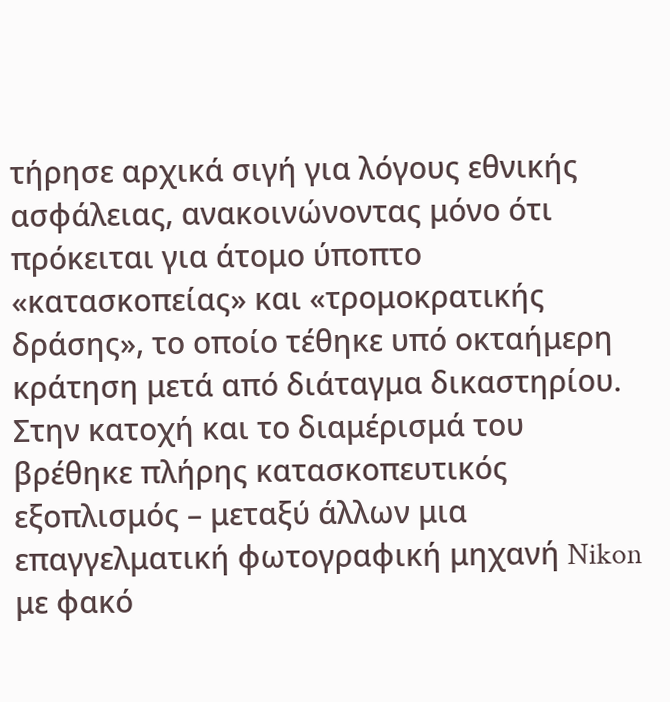τήρησε αρχικά σιγή για λόγους εθνικής ασφάλειας, ανακοινώνοντας μόνο ότι πρόκειται για άτομο ύποπτο «κατασκοπείας» και «τρομοκρατικής δράσης», το οποίο τέθηκε υπό οκταήμερη κράτηση μετά από διάταγμα δικαστηρίου. Στην κατοχή και το διαμέρισμά του βρέθηκε πλήρης κατασκοπευτικός εξοπλισμός – μεταξύ άλλων μια επαγγελματική φωτογραφική μηχανή Nikon με φακό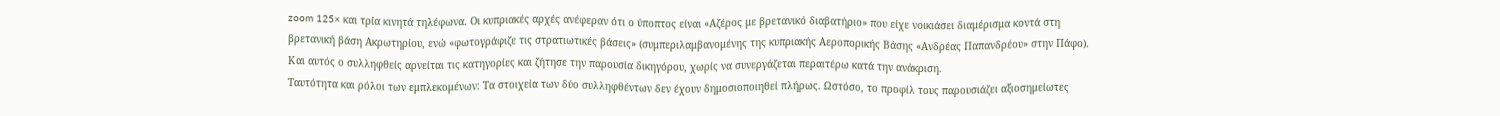zoom 125× και τρία κινητά τηλέφωνα. Οι κυπριακές αρχές ανέφεραν ότι ο ύποπτος είναι «Αζέρος με βρετανικό διαβατήριο» που είχε νοικιάσει διαμέρισμα κοντά στη βρετανική βάση Ακρωτηρίου, ενώ «φωτογράφιζε τις στρατιωτικές βάσεις» (συμπεριλαμβανομένης της κυπριακής Αεροπορικής Βάσης «Ανδρέας Παπανδρέου» στην Πάφο). Και αυτός ο συλληφθείς αρνείται τις κατηγορίες και ζήτησε την παρουσία δικηγόρου, χωρίς να συνεργάζεται περαιτέρω κατά την ανάκριση.
Ταυτότητα και ρόλοι των εμπλεκομένων: Τα στοιχεία των δύο συλληφθέντων δεν έχουν δημοσιοποιηθεί πλήρως. Ωστόσο, το προφίλ τους παρουσιάζει αξιοσημείωτες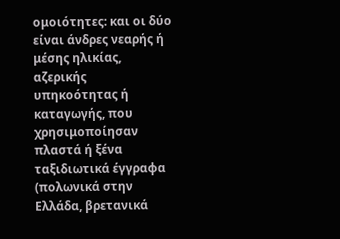ομοιότητες: και οι δύο είναι άνδρες νεαρής ή μέσης ηλικίας, αζερικής υπηκοότητας ή καταγωγής, που χρησιμοποίησαν πλαστά ή ξένα ταξιδιωτικά έγγραφα (πολωνικά στην Ελλάδα, βρετανικά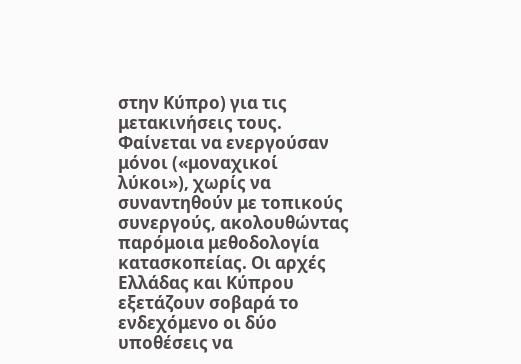στην Κύπρο) για τις μετακινήσεις τους. Φαίνεται να ενεργούσαν μόνοι («μοναχικοί λύκοι»), χωρίς να συναντηθούν με τοπικούς συνεργούς, ακολουθώντας παρόμοια μεθοδολογία κατασκοπείας. Οι αρχές Ελλάδας και Κύπρου εξετάζουν σοβαρά το ενδεχόμενο οι δύο υποθέσεις να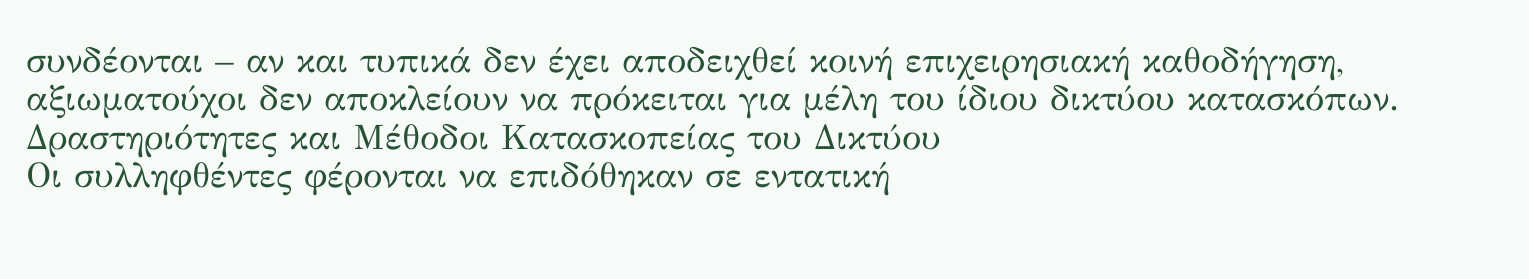συνδέονται – αν και τυπικά δεν έχει αποδειχθεί κοινή επιχειρησιακή καθοδήγηση, αξιωματούχοι δεν αποκλείουν να πρόκειται για μέλη του ίδιου δικτύου κατασκόπων.
Δραστηριότητες και Μέθοδοι Κατασκοπείας του Δικτύου
Οι συλληφθέντες φέρονται να επιδόθηκαν σε εντατική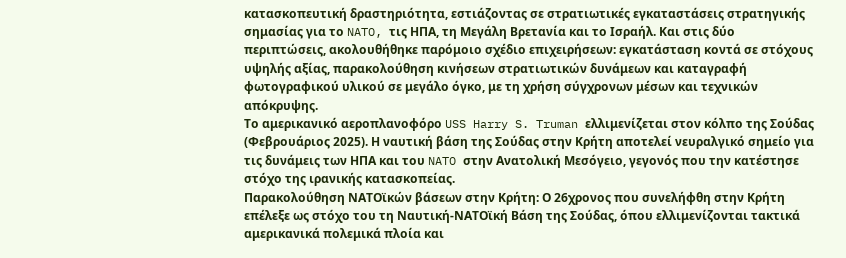κατασκοπευτική δραστηριότητα, εστιάζοντας σε στρατιωτικές εγκαταστάσεις στρατηγικής σημασίας για το NATO, τις ΗΠΑ, τη Μεγάλη Βρετανία και το Ισραήλ. Και στις δύο περιπτώσεις, ακολουθήθηκε παρόμοιο σχέδιο επιχειρήσεων: εγκατάσταση κοντά σε στόχους υψηλής αξίας, παρακολούθηση κινήσεων στρατιωτικών δυνάμεων και καταγραφή φωτογραφικού υλικού σε μεγάλο όγκο, με τη χρήση σύγχρονων μέσων και τεχνικών απόκρυψης.
Το αμερικανικό αεροπλανοφόρο USS Harry S. Truman ελλιμενίζεται στον κόλπο της Σούδας (Φεβρουάριος 2025). Η ναυτική βάση της Σούδας στην Κρήτη αποτελεί νευραλγικό σημείο για τις δυνάμεις των ΗΠΑ και του NATO στην Ανατολική Μεσόγειο, γεγονός που την κατέστησε στόχο της ιρανικής κατασκοπείας.
Παρακολούθηση ΝΑΤΟϊκών βάσεων στην Κρήτη: Ο 26χρονος που συνελήφθη στην Κρήτη επέλεξε ως στόχο του τη Ναυτική-ΝΑΤΟϊκή Βάση της Σούδας, όπου ελλιμενίζονται τακτικά αμερικανικά πολεμικά πλοία και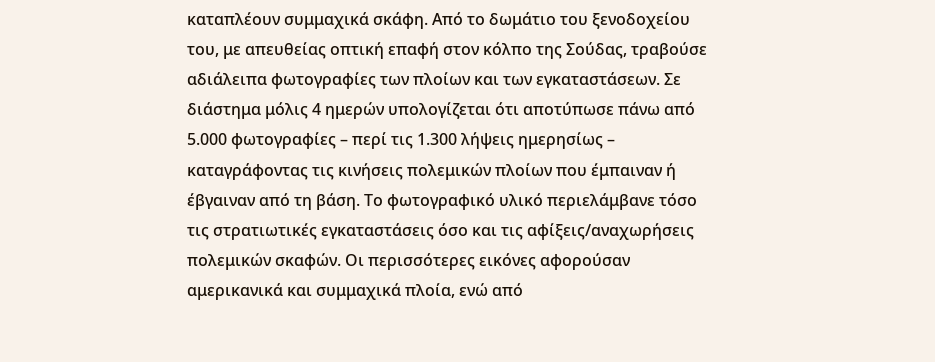καταπλέουν συμμαχικά σκάφη. Από το δωμάτιο του ξενοδοχείου του, με απευθείας οπτική επαφή στον κόλπο της Σούδας, τραβούσε αδιάλειπα φωτογραφίες των πλοίων και των εγκαταστάσεων. Σε διάστημα μόλις 4 ημερών υπολογίζεται ότι αποτύπωσε πάνω από 5.000 φωτογραφίες – περί τις 1.300 λήψεις ημερησίως – καταγράφοντας τις κινήσεις πολεμικών πλοίων που έμπαιναν ή έβγαιναν από τη βάση. Το φωτογραφικό υλικό περιελάμβανε τόσο τις στρατιωτικές εγκαταστάσεις όσο και τις αφίξεις/αναχωρήσεις πολεμικών σκαφών. Οι περισσότερες εικόνες αφορούσαν αμερικανικά και συμμαχικά πλοία, ενώ από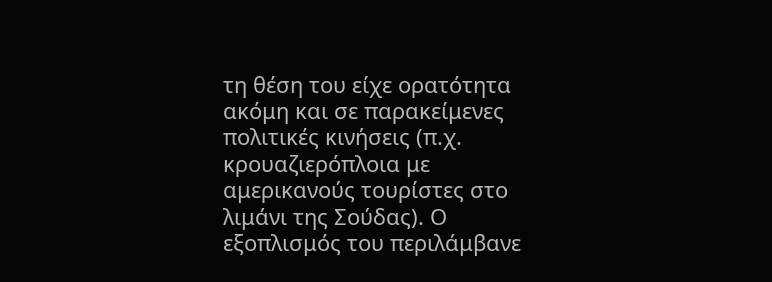τη θέση του είχε ορατότητα ακόμη και σε παρακείμενες πολιτικές κινήσεις (π.χ. κρουαζιερόπλοια με αμερικανούς τουρίστες στο λιμάνι της Σούδας). Ο εξοπλισμός του περιλάμβανε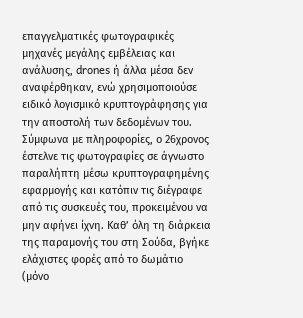επαγγελματικές φωτογραφικές μηχανές μεγάλης εμβέλειας και ανάλυσης, drones ή άλλα μέσα δεν αναφέρθηκαν, ενώ χρησιμοποιούσε ειδικό λογισμικό κρυπτογράφησης για την αποστολή των δεδομένων του. Σύμφωνα με πληροφορίες, ο 26χρονος έστελνε τις φωτογραφίες σε άγνωστο παραλήπτη μέσω κρυπτογραφημένης εφαρμογής και κατόπιν τις διέγραφε από τις συσκευές του, προκειμένου να μην αφήνει ίχνη. Καθ’ όλη τη διάρκεια της παραμονής του στη Σούδα, βγήκε ελάχιστες φορές από το δωμάτιο (μόνο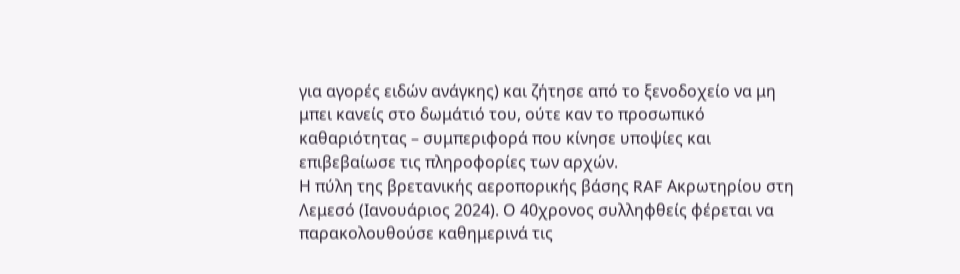για αγορές ειδών ανάγκης) και ζήτησε από το ξενοδοχείο να μη μπει κανείς στο δωμάτιό του, ούτε καν το προσωπικό καθαριότητας – συμπεριφορά που κίνησε υποψίες και επιβεβαίωσε τις πληροφορίες των αρχών.
Η πύλη της βρετανικής αεροπορικής βάσης RAF Ακρωτηρίου στη Λεμεσό (Ιανουάριος 2024). Ο 40χρονος συλληφθείς φέρεται να παρακολουθούσε καθημερινά τις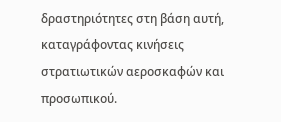δραστηριότητες στη βάση αυτή, καταγράφοντας κινήσεις στρατιωτικών αεροσκαφών και προσωπικού.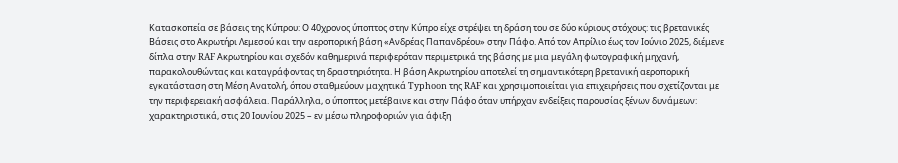Κατασκοπεία σε βάσεις της Κύπρου: Ο 40χρονος ύποπτος στην Κύπρο είχε στρέψει τη δράση του σε δύο κύριους στόχους: τις βρετανικές Βάσεις στο Ακρωτήρι Λεμεσού και την αεροπορική βάση «Ανδρέας Παπανδρέου» στην Πάφο. Από τον Απρίλιο έως τον Ιούνιο 2025, διέμενε δίπλα στην RAF Ακρωτηρίου και σχεδόν καθημερινά περιφερόταν περιμετρικά της βάσης με μια μεγάλη φωτογραφική μηχανή, παρακολουθώντας και καταγράφοντας τη δραστηριότητα. Η βάση Ακρωτηρίου αποτελεί τη σημαντικότερη βρετανική αεροπορική εγκατάσταση στη Μέση Ανατολή, όπου σταθμεύουν μαχητικά Typhoon της RAF και χρησιμοποιείται για επιχειρήσεις που σχετίζονται με την περιφερειακή ασφάλεια. Παράλληλα, ο ύποπτος μετέβαινε και στην Πάφο όταν υπήρχαν ενδείξεις παρουσίας ξένων δυνάμεων: χαρακτηριστικά, στις 20 Ιουνίου 2025 – εν μέσω πληροφοριών για άφιξη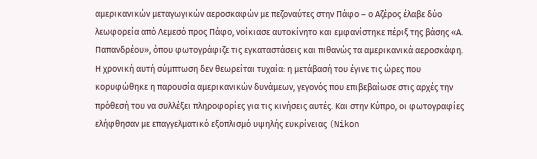αμερικανικών μεταγωγικών αεροσκαφών με πεζοναύτες στην Πάφο – ο Αζέρος έλαβε δύο λεωφορεία από Λεμεσό προς Πάφο, νοίκιασε αυτοκίνητο και εμφανίστηκε πέριξ της βάσης «Α. Παπανδρέου», όπου φωτογράφιζε τις εγκαταστάσεις και πιθανώς τα αμερικανικά αεροσκάφη. Η χρονική αυτή σύμπτωση δεν θεωρείται τυχαία: η μετάβασή του έγινε τις ώρες που κορυφώθηκε η παρουσία αμερικανικών δυνάμεων, γεγονός που επιβεβαίωσε στις αρχές την πρόθεσή του να συλλέξει πληροφορίες για τις κινήσεις αυτές. Και στην Κύπρο, οι φωτογραφίες ελήφθησαν με επαγγελματικό εξοπλισμό υψηλής ευκρίνειας (Nikon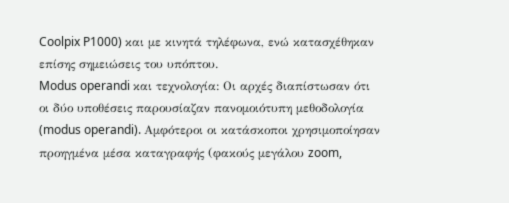Coolpix P1000) και με κινητά τηλέφωνα, ενώ κατασχέθηκαν επίσης σημειώσεις του υπόπτου.
Modus operandi και τεχνολογία: Οι αρχές διαπίστωσαν ότι οι δύο υποθέσεις παρουσίαζαν πανομοιότυπη μεθοδολογία (modus operandi). Αμφότεροι οι κατάσκοποι χρησιμοποίησαν προηγμένα μέσα καταγραφής (φακούς μεγάλου zoom,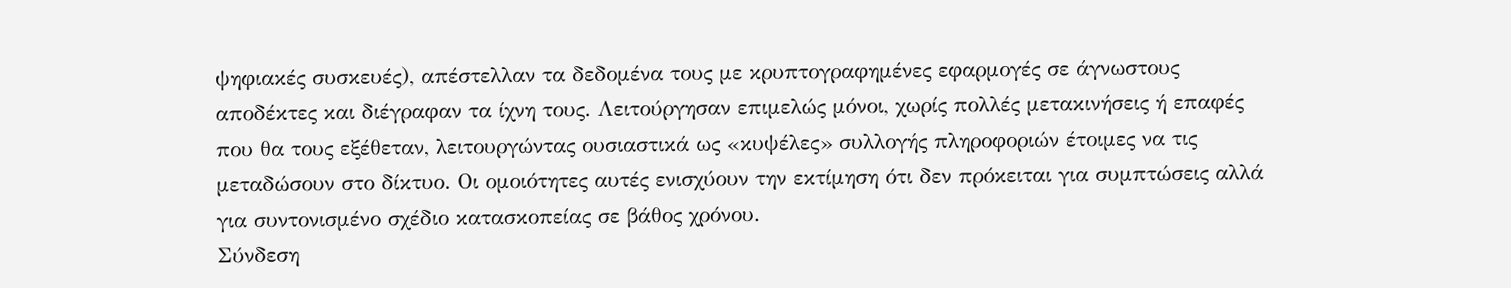ψηφιακές συσκευές), απέστελλαν τα δεδομένα τους με κρυπτογραφημένες εφαρμογές σε άγνωστους αποδέκτες και διέγραφαν τα ίχνη τους. Λειτούργησαν επιμελώς μόνοι, χωρίς πολλές μετακινήσεις ή επαφές που θα τους εξέθεταν, λειτουργώντας ουσιαστικά ως «κυψέλες» συλλογής πληροφοριών έτοιμες να τις μεταδώσουν στο δίκτυο. Οι ομοιότητες αυτές ενισχύουν την εκτίμηση ότι δεν πρόκειται για συμπτώσεις αλλά για συντονισμένο σχέδιο κατασκοπείας σε βάθος χρόνου.
Σύνδεση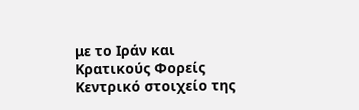με το Ιράν και Κρατικούς Φορείς
Κεντρικό στοιχείο της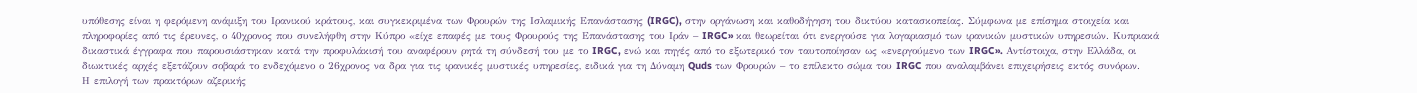υπόθεσης είναι η φερόμενη ανάμιξη του Ιρανικού κράτους, και συγκεκριμένα των Φρουρών της Ισλαμικής Επανάστασης (IRGC), στην οργάνωση και καθοδήγηση του δικτύου κατασκοπείας. Σύμφωνα με επίσημα στοιχεία και πληροφορίες από τις έρευνες, ο 40χρονος που συνελήφθη στην Κύπρο «είχε επαφές με τους Φρουρούς της Επανάστασης του Ιράν – IRGC» και θεωρείται ότι ενεργούσε για λογαριασμό των ιρανικών μυστικών υπηρεσιών. Κυπριακά δικαστικά έγγραφα που παρουσιάστηκαν κατά την προφυλάκισή του αναφέρουν ρητά τη σύνδεσή του με το IRGC, ενώ και πηγές από το εξωτερικό τον ταυτοποίησαν ως «ενεργούμενο των IRGC». Αντίστοιχα, στην Ελλάδα, οι διωκτικές αρχές εξετάζουν σοβαρά το ενδεχόμενο ο 26χρονος να δρα για τις ιρανικές μυστικές υπηρεσίες, ειδικά για τη Δύναμη Quds των Φρουρών – το επίλεκτο σώμα του IRGC που αναλαμβάνει επιχειρήσεις εκτός συνόρων.
Η επιλογή των πρακτόρων αζερικής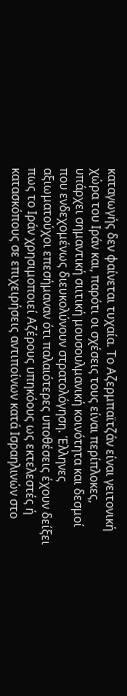καταγωγής δεν φαίνεται τυχαία. Το Αζερμπαϊτζάν είναι γειτονική χώρα του Ιράν και, παρότι οι σχέσεις τους είναι περίπλοκες, υπάρχει σημαντική σιιτική μουσουλμανική κοινότητα και δεσμοί που ενδεχομένως διευκολύνουν στρατολόγηση. Έλληνες αξιωματούχοι επεσήμαναν ότι παλαιότερες υποθέσεις έχουν δείξει πως το Ιράν χρησιμοποιεί Αζέρους υπηκόους ως εκτελεστές ή κατασκόπους σε επιχειρήσεις αντιποίνων κατά Ισραηλινών στο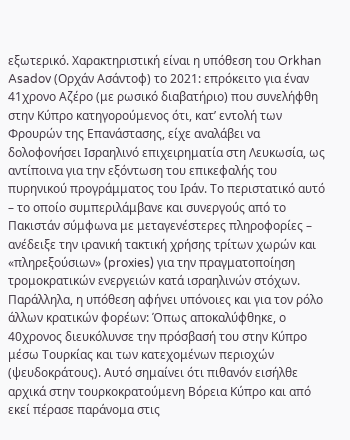εξωτερικό. Χαρακτηριστική είναι η υπόθεση του Orkhan Asadov (Ορχάν Ασάντοφ) το 2021: επρόκειτο για έναν 41χρονο Αζέρο (με ρωσικό διαβατήριο) που συνελήφθη στην Κύπρο κατηγορούμενος ότι, κατ’ εντολή των Φρουρών της Επανάστασης, είχε αναλάβει να δολοφονήσει Ισραηλινό επιχειρηματία στη Λευκωσία, ως αντίποινα για την εξόντωση του επικεφαλής του πυρηνικού προγράμματος του Ιράν. Το περιστατικό αυτό – το οποίο συμπεριλάμβανε και συνεργούς από το Πακιστάν σύμφωνα με μεταγενέστερες πληροφορίες – ανέδειξε την ιρανική τακτική χρήσης τρίτων χωρών και «πληρεξούσιων» (proxies) για την πραγματοποίηση τρομοκρατικών ενεργειών κατά ισραηλινών στόχων.
Παράλληλα, η υπόθεση αφήνει υπόνοιες και για τον ρόλο άλλων κρατικών φορέων: Όπως αποκαλύφθηκε, ο 40χρονος διευκόλυνσε την πρόσβασή του στην Κύπρο μέσω Τουρκίας και των κατεχομένων περιοχών (ψευδοκράτους). Αυτό σημαίνει ότι πιθανόν εισήλθε αρχικά στην τουρκοκρατούμενη Βόρεια Κύπρο και από εκεί πέρασε παράνομα στις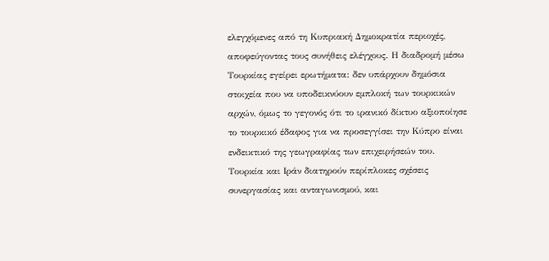ελεγχόμενες από τη Κυπριακή Δημοκρατία περιοχές, αποφεύγοντας τους συνήθεις ελέγχους. Η διαδρομή μέσω Τουρκίας εγείρει ερωτήματα: δεν υπάρχουν δημόσια στοιχεία που να υποδεικνύουν εμπλοκή των τουρκικών αρχών, όμως το γεγονός ότι το ιρανικό δίκτυο αξιοποίησε το τουρκικό έδαφος για να προσεγγίσει την Κύπρο είναι ενδεικτικό της γεωγραφίας των επιχειρήσεών του. Τουρκία και Ιράν διατηρούν περίπλοκες σχέσεις συνεργασίας και ανταγωνισμού, και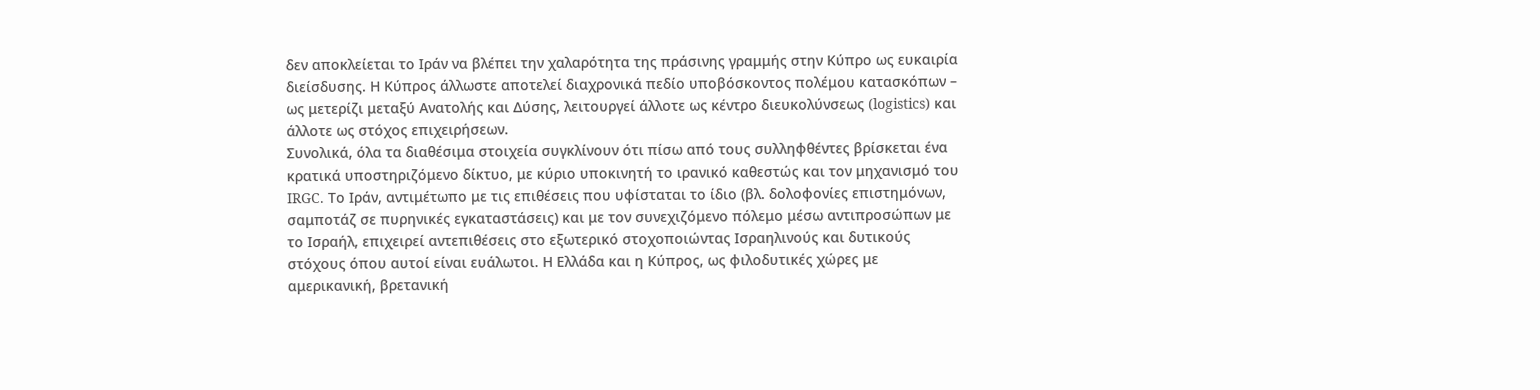δεν αποκλείεται το Ιράν να βλέπει την χαλαρότητα της πράσινης γραμμής στην Κύπρο ως ευκαιρία διείσδυσης. Η Κύπρος άλλωστε αποτελεί διαχρονικά πεδίο υποβόσκοντος πολέμου κατασκόπων – ως μετερίζι μεταξύ Ανατολής και Δύσης, λειτουργεί άλλοτε ως κέντρο διευκολύνσεως (logistics) και άλλοτε ως στόχος επιχειρήσεων.
Συνολικά, όλα τα διαθέσιμα στοιχεία συγκλίνουν ότι πίσω από τους συλληφθέντες βρίσκεται ένα κρατικά υποστηριζόμενο δίκτυο, με κύριο υποκινητή το ιρανικό καθεστώς και τον μηχανισμό του IRGC. Το Ιράν, αντιμέτωπο με τις επιθέσεις που υφίσταται το ίδιο (βλ. δολοφονίες επιστημόνων, σαμποτάζ σε πυρηνικές εγκαταστάσεις) και με τον συνεχιζόμενο πόλεμο μέσω αντιπροσώπων με το Ισραήλ, επιχειρεί αντεπιθέσεις στο εξωτερικό στοχοποιώντας Ισραηλινούς και δυτικούς στόχους όπου αυτοί είναι ευάλωτοι. Η Ελλάδα και η Κύπρος, ως φιλοδυτικές χώρες με αμερικανική, βρετανική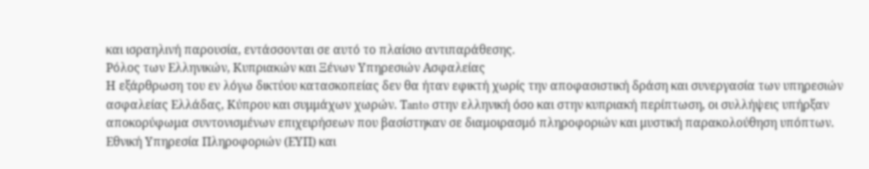και ισραηλινή παρουσία, εντάσσονται σε αυτό το πλαίσιο αντιπαράθεσης.
Ρόλος των Ελληνικών, Κυπριακών και Ξένων Υπηρεσιών Ασφαλείας
Η εξάρθρωση του εν λόγω δικτύου κατασκοπείας δεν θα ήταν εφικτή χωρίς την αποφασιστική δράση και συνεργασία των υπηρεσιών ασφαλείας Ελλάδας, Κύπρου και συμμάχων χωρών. Τanto στην ελληνική όσο και στην κυπριακή περίπτωση, οι συλλήψεις υπήρξαν αποκορύφωμα συντονισμένων επιχειρήσεων που βασίστηκαν σε διαμοιρασμό πληροφοριών και μυστική παρακολούθηση υπόπτων.
Εθνική Υπηρεσία Πληροφοριών (ΕΥΠ) και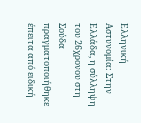Ελληνική Αστυνομία: Στην Ελλάδα, η σύλληψη του 26χρονου στη Σούδα πραγματοποιήθηκε έπειτα από ειδική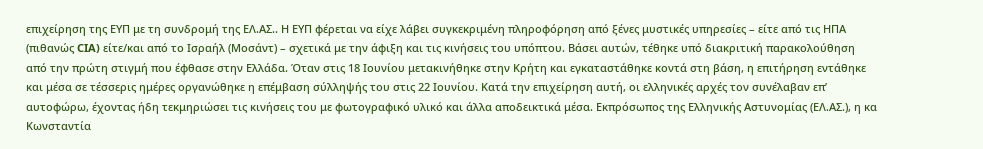επιχείρηση της ΕΥΠ με τη συνδρομή της ΕΛ.ΑΣ.. Η ΕΥΠ φέρεται να είχε λάβει συγκεκριμένη πληροφόρηση από ξένες μυστικές υπηρεσίες – είτε από τις ΗΠΑ (πιθανώς CIA) είτε/και από το Ισραήλ (Μοσάντ) – σχετικά με την άφιξη και τις κινήσεις του υπόπτου. Βάσει αυτών, τέθηκε υπό διακριτική παρακολούθηση από την πρώτη στιγμή που έφθασε στην Ελλάδα. Όταν στις 18 Ιουνίου μετακινήθηκε στην Κρήτη και εγκαταστάθηκε κοντά στη βάση, η επιτήρηση εντάθηκε και μέσα σε τέσσερις ημέρες οργανώθηκε η επέμβαση σύλληψής του στις 22 Ιουνίου. Κατά την επιχείρηση αυτή, οι ελληνικές αρχές τον συνέλαβαν επ’ αυτοφώρω, έχοντας ήδη τεκμηριώσει τις κινήσεις του με φωτογραφικό υλικό και άλλα αποδεικτικά μέσα. Εκπρόσωπος της Ελληνικής Αστυνομίας (ΕΛ.ΑΣ.), η κα Κωνσταντία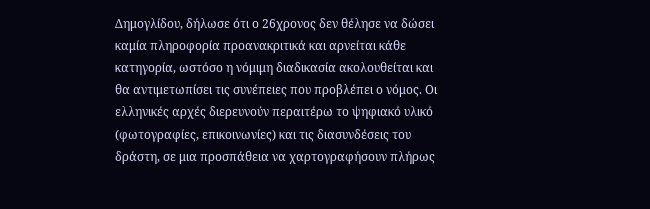Δημογλίδου, δήλωσε ότι ο 26χρονος δεν θέλησε να δώσει καμία πληροφορία προανακριτικά και αρνείται κάθε κατηγορία, ωστόσο η νόμιμη διαδικασία ακολουθείται και θα αντιμετωπίσει τις συνέπειες που προβλέπει ο νόμος. Οι ελληνικές αρχές διερευνούν περαιτέρω το ψηφιακό υλικό (φωτογραφίες, επικοινωνίες) και τις διασυνδέσεις του δράστη, σε μια προσπάθεια να χαρτογραφήσουν πλήρως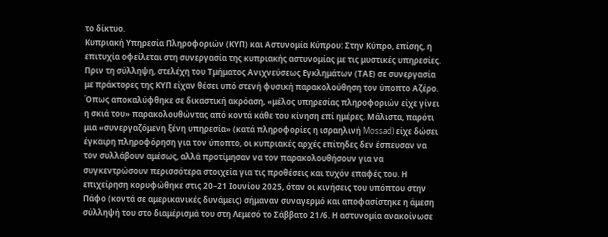το δίκτυο.
Κυπριακή Υπηρεσία Πληροφοριών (ΚΥΠ) και Αστυνομία Κύπρου: Στην Κύπρο, επίσης, η επιτυχία οφείλεται στη συνεργασία της κυπριακής αστυνομίας με τις μυστικές υπηρεσίες. Πριν τη σύλληψη, στελέχη του Τμήματος Ανιχνεύσεως Εγκλημάτων (ΤΑΕ) σε συνεργασία με πράκτορες της ΚΥΠ είχαν θέσει υπό στενή φυσική παρακολούθηση τον ύποπτο Αζέρο. Όπως αποκαλύφθηκε σε δικαστική ακρόαση, «μέλος υπηρεσίας πληροφοριών είχε γίνει η σκιά του» παρακολουθώντας από κοντά κάθε του κίνηση επί ημέρες. Μάλιστα, παρότι μια «συνεργαζόμενη ξένη υπηρεσία» (κατά πληροφορίες η ισραηλινή Mossad) είχε δώσει έγκαιρη πληροφόρηση για τον ύποπτο, οι κυπριακές αρχές επίτηδες δεν έσπευσαν να τον συλλάβουν αμέσως, αλλά προτίμησαν να τον παρακολουθήσουν για να συγκεντρώσουν περισσότερα στοιχεία για τις προθέσεις και τυχόν επαφές του. Η επιχείρηση κορυφώθηκε στις 20–21 Ιουνίου 2025, όταν οι κινήσεις του υπόπτου στην Πάφο (κοντά σε αμερικανικές δυνάμεις) σήμαναν συναγερμό και αποφασίστηκε η άμεση σύλληψή του στο διαμέρισμά του στη Λεμεσό το Σάββατο 21/6. Η αστυνομία ανακοίνωσε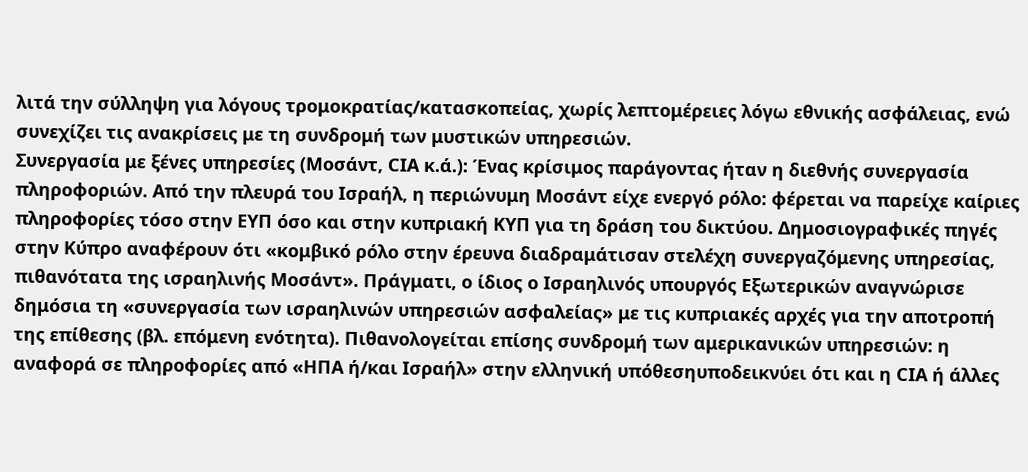λιτά την σύλληψη για λόγους τρομοκρατίας/κατασκοπείας, χωρίς λεπτομέρειες λόγω εθνικής ασφάλειας, ενώ συνεχίζει τις ανακρίσεις με τη συνδρομή των μυστικών υπηρεσιών.
Συνεργασία με ξένες υπηρεσίες (Μοσάντ, CIA κ.ά.): Ένας κρίσιμος παράγοντας ήταν η διεθνής συνεργασία πληροφοριών. Από την πλευρά του Ισραήλ, η περιώνυμη Μοσάντ είχε ενεργό ρόλο: φέρεται να παρείχε καίριες πληροφορίες τόσο στην ΕΥΠ όσο και στην κυπριακή ΚΥΠ για τη δράση του δικτύου. Δημοσιογραφικές πηγές στην Κύπρο αναφέρουν ότι «κομβικό ρόλο στην έρευνα διαδραμάτισαν στελέχη συνεργαζόμενης υπηρεσίας, πιθανότατα της ισραηλινής Μοσάντ». Πράγματι, ο ίδιος ο Ισραηλινός υπουργός Εξωτερικών αναγνώρισε δημόσια τη «συνεργασία των ισραηλινών υπηρεσιών ασφαλείας» με τις κυπριακές αρχές για την αποτροπή της επίθεσης (βλ. επόμενη ενότητα). Πιθανολογείται επίσης συνδρομή των αμερικανικών υπηρεσιών: η αναφορά σε πληροφορίες από «ΗΠΑ ή/και Ισραήλ» στην ελληνική υπόθεσηυποδεικνύει ότι και η CIA ή άλλες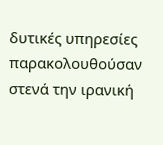δυτικές υπηρεσίες παρακολουθούσαν στενά την ιρανική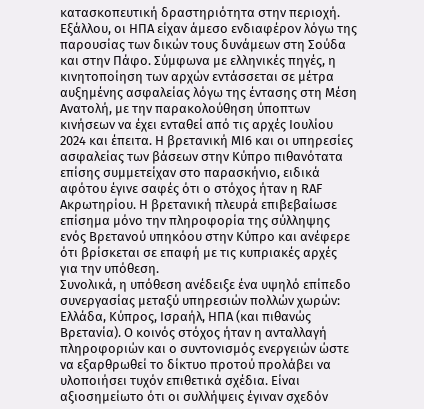κατασκοπευτική δραστηριότητα στην περιοχή. Εξάλλου, οι ΗΠΑ είχαν άμεσο ενδιαφέρον λόγω της παρουσίας των δικών τους δυνάμεων στη Σούδα και στην Πάφο. Σύμφωνα με ελληνικές πηγές, η κινητοποίηση των αρχών εντάσσεται σε μέτρα αυξημένης ασφαλείας λόγω της έντασης στη Μέση Ανατολή, με την παρακολούθηση ύποπτων κινήσεων να έχει ενταθεί από τις αρχές Ιουλίου 2024 και έπειτα. Η βρετανική MI6 και οι υπηρεσίες ασφαλείας των βάσεων στην Κύπρο πιθανότατα επίσης συμμετείχαν στο παρασκήνιο, ειδικά αφότου έγινε σαφές ότι ο στόχος ήταν η RAF Ακρωτηρίου. Η βρετανική πλευρά επιβεβαίωσε επίσημα μόνο την πληροφορία της σύλληψης ενός Βρετανού υπηκόου στην Κύπρο και ανέφερε ότι βρίσκεται σε επαφή με τις κυπριακές αρχές για την υπόθεση.
Συνολικά, η υπόθεση ανέδειξε ένα υψηλό επίπεδο συνεργασίας μεταξύ υπηρεσιών πολλών χωρών: Ελλάδα, Κύπρος, Ισραήλ, ΗΠΑ (και πιθανώς Βρετανία). Ο κοινός στόχος ήταν η ανταλλαγή πληροφοριών και ο συντονισμός ενεργειών ώστε να εξαρθρωθεί το δίκτυο προτού προλάβει να υλοποιήσει τυχόν επιθετικά σχέδια. Είναι αξιοσημείωτο ότι οι συλλήψεις έγιναν σχεδόν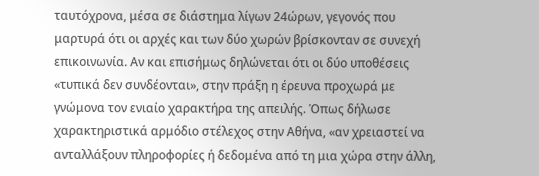ταυτόχρονα, μέσα σε διάστημα λίγων 24ώρων, γεγονός που μαρτυρά ότι οι αρχές και των δύο χωρών βρίσκονταν σε συνεχή επικοινωνία. Αν και επισήμως δηλώνεται ότι οι δύο υποθέσεις «τυπικά δεν συνδέονται», στην πράξη η έρευνα προχωρά με γνώμονα τον ενιαίο χαρακτήρα της απειλής. Όπως δήλωσε χαρακτηριστικά αρμόδιο στέλεχος στην Αθήνα, «αν χρειαστεί να ανταλλάξουν πληροφορίες ή δεδομένα από τη μια χώρα στην άλλη,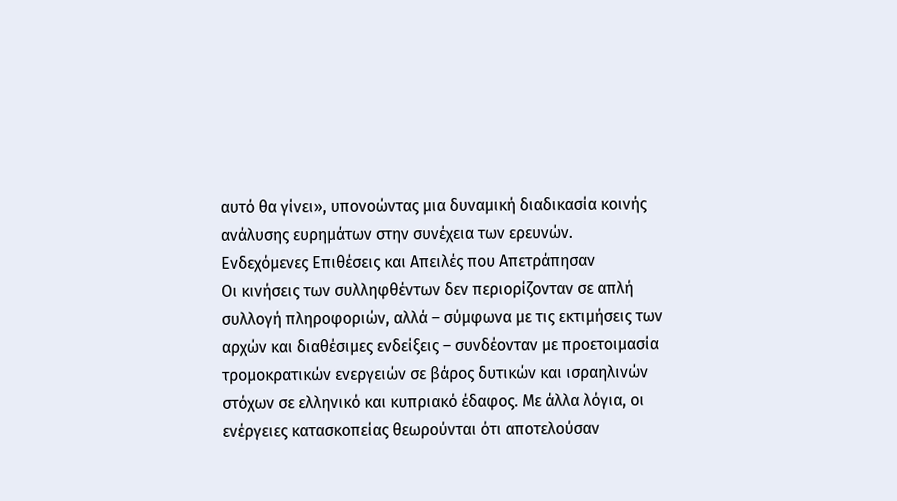αυτό θα γίνει», υπονοώντας μια δυναμική διαδικασία κοινής ανάλυσης ευρημάτων στην συνέχεια των ερευνών.
Ενδεχόμενες Επιθέσεις και Απειλές που Απετράπησαν
Οι κινήσεις των συλληφθέντων δεν περιορίζονταν σε απλή συλλογή πληροφοριών, αλλά – σύμφωνα με τις εκτιμήσεις των αρχών και διαθέσιμες ενδείξεις – συνδέονταν με προετοιμασία τρομοκρατικών ενεργειών σε βάρος δυτικών και ισραηλινών στόχων σε ελληνικό και κυπριακό έδαφος. Με άλλα λόγια, οι ενέργειες κατασκοπείας θεωρούνται ότι αποτελούσαν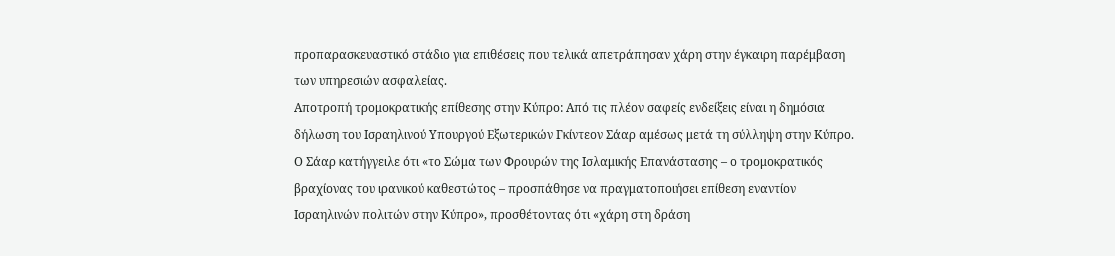προπαρασκευαστικό στάδιο για επιθέσεις που τελικά απετράπησαν χάρη στην έγκαιρη παρέμβαση των υπηρεσιών ασφαλείας.
Αποτροπή τρομοκρατικής επίθεσης στην Κύπρο: Από τις πλέον σαφείς ενδείξεις είναι η δημόσια δήλωση του Ισραηλινού Υπουργού Εξωτερικών Γκίντεον Σάαρ αμέσως μετά τη σύλληψη στην Κύπρο. Ο Σάαρ κατήγγειλε ότι «το Σώμα των Φρουρών της Ισλαμικής Επανάστασης – ο τρομοκρατικός βραχίονας του ιρανικού καθεστώτος – προσπάθησε να πραγματοποιήσει επίθεση εναντίον Ισραηλινών πολιτών στην Κύπρο», προσθέτοντας ότι «χάρη στη δράση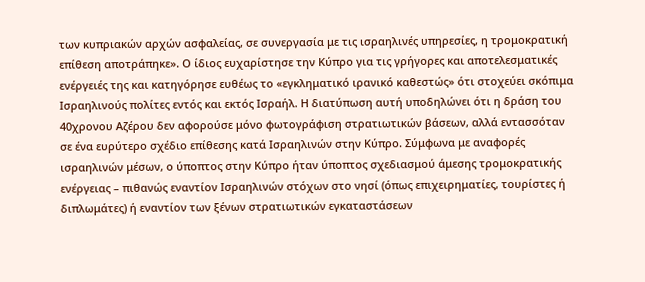των κυπριακών αρχών ασφαλείας, σε συνεργασία με τις ισραηλινές υπηρεσίες, η τρομοκρατική επίθεση αποτράπηκε». Ο ίδιος ευχαρίστησε την Κύπρο για τις γρήγορες και αποτελεσματικές ενέργειές της και κατηγόρησε ευθέως το «εγκληματικό ιρανικό καθεστώς» ότι στοχεύει σκόπιμα Ισραηλινούς πολίτες εντός και εκτός Ισραήλ. Η διατύπωση αυτή υποδηλώνει ότι η δράση του 40χρονου Αζέρου δεν αφορούσε μόνο φωτογράφιση στρατιωτικών βάσεων, αλλά εντασσόταν σε ένα ευρύτερο σχέδιο επίθεσης κατά Ισραηλινών στην Κύπρο. Σύμφωνα με αναφορές ισραηλινών μέσων, ο ύποπτος στην Κύπρο ήταν ύποπτος σχεδιασμού άμεσης τρομοκρατικής ενέργειας – πιθανώς εναντίον Ισραηλινών στόχων στο νησί (όπως επιχειρηματίες, τουρίστες ή διπλωμάτες) ή εναντίον των ξένων στρατιωτικών εγκαταστάσεων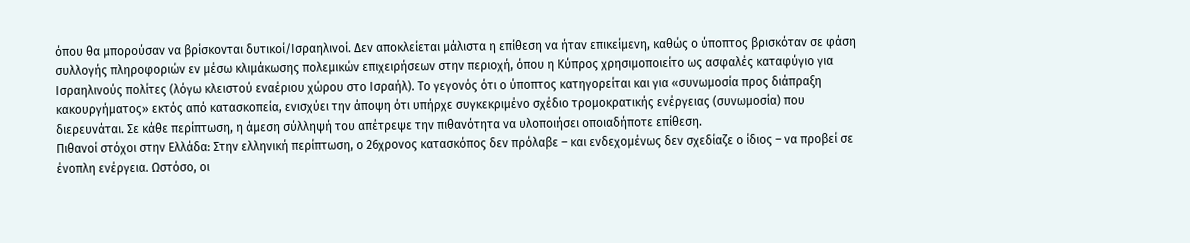όπου θα μπορούσαν να βρίσκονται δυτικοί/Ισραηλινοί. Δεν αποκλείεται μάλιστα η επίθεση να ήταν επικείμενη, καθώς ο ύποπτος βρισκόταν σε φάση συλλογής πληροφοριών εν μέσω κλιμάκωσης πολεμικών επιχειρήσεων στην περιοχή, όπου η Κύπρος χρησιμοποιείτο ως ασφαλές καταφύγιο για Ισραηλινούς πολίτες (λόγω κλειστού εναέριου χώρου στο Ισραήλ). Το γεγονός ότι ο ύποπτος κατηγορείται και για «συνωμοσία προς διάπραξη κακουργήματος» εκτός από κατασκοπεία, ενισχύει την άποψη ότι υπήρχε συγκεκριμένο σχέδιο τρομοκρατικής ενέργειας (συνωμοσία) που διερευνάται. Σε κάθε περίπτωση, η άμεση σύλληψή του απέτρεψε την πιθανότητα να υλοποιήσει οποιαδήποτε επίθεση.
Πιθανοί στόχοι στην Ελλάδα: Στην ελληνική περίπτωση, ο 26χρονος κατασκόπος δεν πρόλαβε – και ενδεχομένως δεν σχεδίαζε ο ίδιος – να προβεί σε ένοπλη ενέργεια. Ωστόσο, οι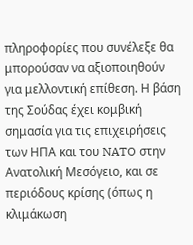πληροφορίες που συνέλεξε θα μπορούσαν να αξιοποιηθούν για μελλοντική επίθεση. Η βάση της Σούδας έχει κομβική σημασία για τις επιχειρήσεις των ΗΠΑ και του NATO στην Ανατολική Μεσόγειο, και σε περιόδους κρίσης (όπως η κλιμάκωση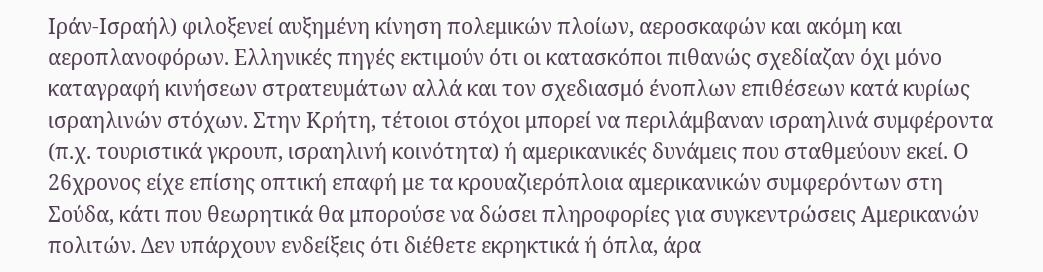Ιράν-Ισραήλ) φιλοξενεί αυξημένη κίνηση πολεμικών πλοίων, αεροσκαφών και ακόμη και αεροπλανοφόρων. Ελληνικές πηγές εκτιμούν ότι οι κατασκόποι πιθανώς σχεδίαζαν όχι μόνο καταγραφή κινήσεων στρατευμάτων αλλά και τον σχεδιασμό ένοπλων επιθέσεων κατά κυρίως ισραηλινών στόχων. Στην Κρήτη, τέτοιοι στόχοι μπορεί να περιλάμβαναν ισραηλινά συμφέροντα (π.χ. τουριστικά γκρουπ, ισραηλινή κοινότητα) ή αμερικανικές δυνάμεις που σταθμεύουν εκεί. Ο 26χρονος είχε επίσης οπτική επαφή με τα κρουαζιερόπλοια αμερικανικών συμφερόντων στη Σούδα, κάτι που θεωρητικά θα μπορούσε να δώσει πληροφορίες για συγκεντρώσεις Αμερικανών πολιτών. Δεν υπάρχουν ενδείξεις ότι διέθετε εκρηκτικά ή όπλα, άρα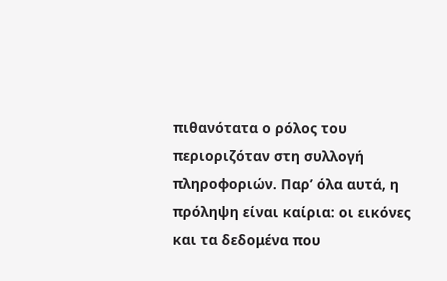πιθανότατα ο ρόλος του περιοριζόταν στη συλλογή πληροφοριών. Παρ’ όλα αυτά, η πρόληψη είναι καίρια: οι εικόνες και τα δεδομένα που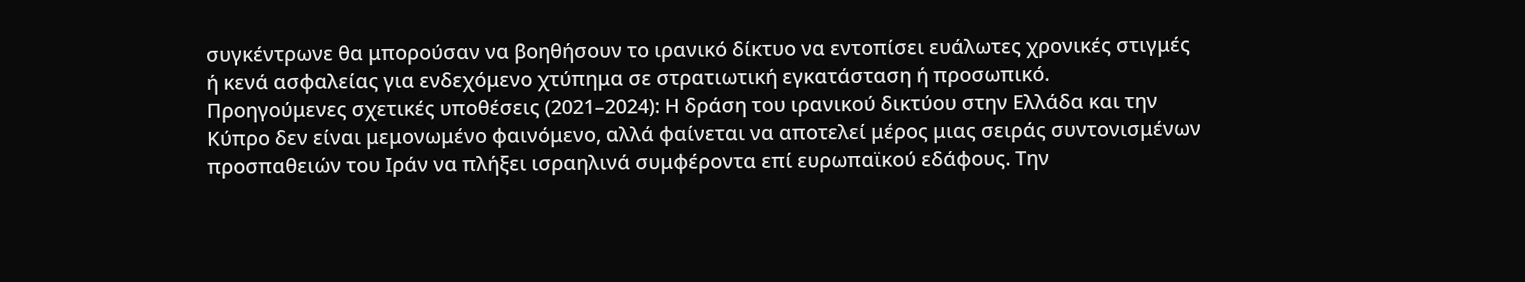συγκέντρωνε θα μπορούσαν να βοηθήσουν το ιρανικό δίκτυο να εντοπίσει ευάλωτες χρονικές στιγμές ή κενά ασφαλείας για ενδεχόμενο χτύπημα σε στρατιωτική εγκατάσταση ή προσωπικό.
Προηγούμενες σχετικές υποθέσεις (2021–2024): Η δράση του ιρανικού δικτύου στην Ελλάδα και την Κύπρο δεν είναι μεμονωμένο φαινόμενο, αλλά φαίνεται να αποτελεί μέρος μιας σειράς συντονισμένων προσπαθειών του Ιράν να πλήξει ισραηλινά συμφέροντα επί ευρωπαϊκού εδάφους. Την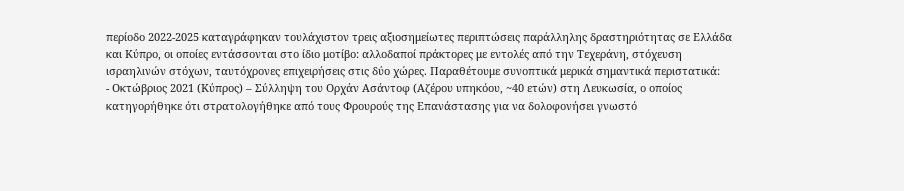περίοδο 2022-2025 καταγράφηκαν τουλάχιστον τρεις αξιοσημείωτες περιπτώσεις παράλληλης δραστηριότητας σε Ελλάδα και Κύπρο, οι οποίες εντάσσονται στο ίδιο μοτίβο: αλλοδαποί πράκτορες με εντολές από την Τεχεράνη, στόχευση ισραηλινών στόχων, ταυτόχρονες επιχειρήσεις στις δύο χώρες. Παραθέτουμε συνοπτικά μερικά σημαντικά περιστατικά:
- Οκτώβριος 2021 (Κύπρος) – Σύλληψη του Ορχάν Ασάντοφ (Αζέρου υπηκόου, ~40 ετών) στη Λευκωσία, ο οποίος κατηγορήθηκε ότι στρατολογήθηκε από τους Φρουρούς της Επανάστασης για να δολοφονήσει γνωστό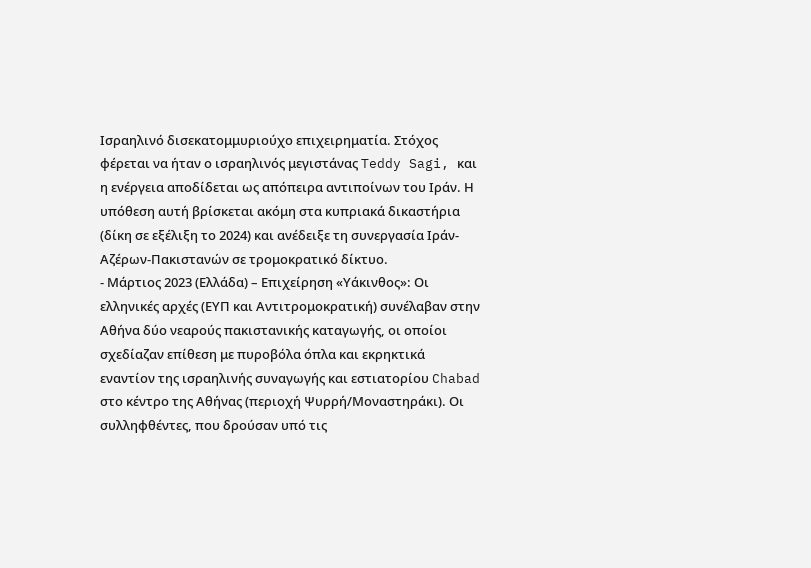Ισραηλινό δισεκατομμυριούχο επιχειρηματία. Στόχος φέρεται να ήταν ο ισραηλινός μεγιστάνας Teddy Sagi, και η ενέργεια αποδίδεται ως απόπειρα αντιποίνων του Ιράν. Η υπόθεση αυτή βρίσκεται ακόμη στα κυπριακά δικαστήρια (δίκη σε εξέλιξη το 2024) και ανέδειξε τη συνεργασία Ιράν-Αζέρων-Πακιστανών σε τρομοκρατικό δίκτυο.
- Μάρτιος 2023 (Ελλάδα) – Επιχείρηση «Υάκινθος»: Οι ελληνικές αρχές (ΕΥΠ και Αντιτρομοκρατική) συνέλαβαν στην Αθήνα δύο νεαρούς πακιστανικής καταγωγής, οι οποίοι σχεδίαζαν επίθεση με πυροβόλα όπλα και εκρηκτικά εναντίον της ισραηλινής συναγωγής και εστιατορίου Chabad στο κέντρο της Αθήνας (περιοχή Ψυρρή/Μοναστηράκι). Οι συλληφθέντες, που δρούσαν υπό τις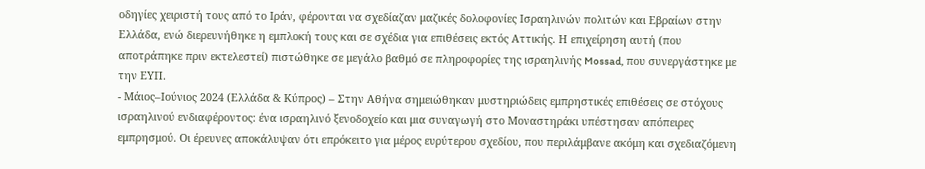οδηγίες χειριστή τους από το Ιράν, φέρονται να σχεδίαζαν μαζικές δολοφονίες Ισραηλινών πολιτών και Εβραίων στην Ελλάδα, ενώ διερευνήθηκε η εμπλοκή τους και σε σχέδια για επιθέσεις εκτός Αττικής. Η επιχείρηση αυτή (που αποτράπηκε πριν εκτελεστεί) πιστώθηκε σε μεγάλο βαθμό σε πληροφορίες της ισραηλινής Mossad, που συνεργάστηκε με την ΕΥΠ.
- Μάιος–Ιούνιος 2024 (Ελλάδα & Κύπρος) – Στην Αθήνα σημειώθηκαν μυστηριώδεις εμπρηστικές επιθέσεις σε στόχους ισραηλινού ενδιαφέροντος: ένα ισραηλινό ξενοδοχείο και μια συναγωγή στο Μοναστηράκι υπέστησαν απόπειρες εμπρησμού. Οι έρευνες αποκάλυψαν ότι επρόκειτο για μέρος ευρύτερου σχεδίου, που περιλάμβανε ακόμη και σχεδιαζόμενη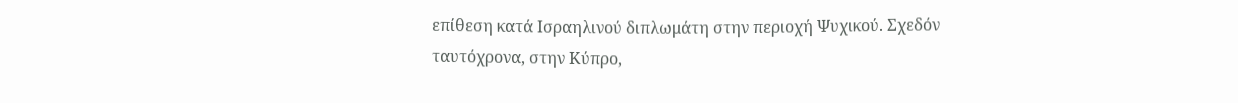επίθεση κατά Ισραηλινού διπλωμάτη στην περιοχή Ψυχικού. Σχεδόν ταυτόχρονα, στην Κύπρο,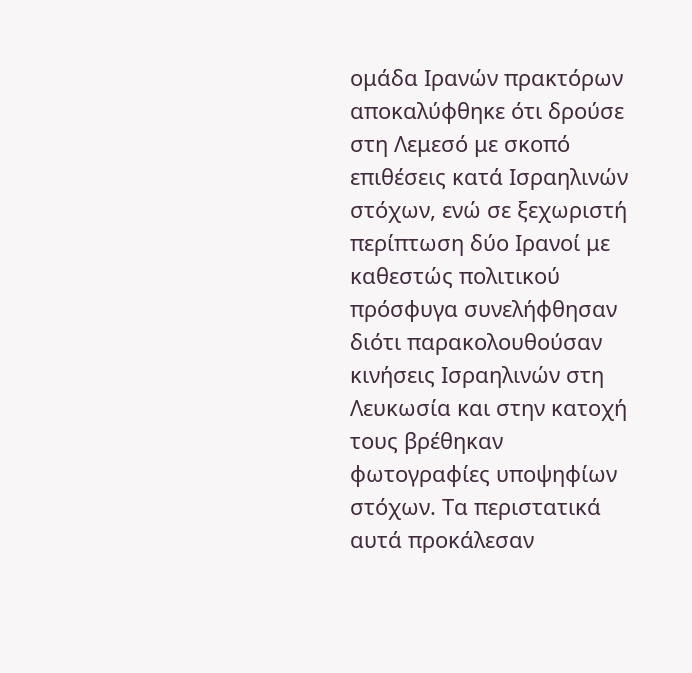ομάδα Ιρανών πρακτόρων αποκαλύφθηκε ότι δρούσε στη Λεμεσό με σκοπό επιθέσεις κατά Ισραηλινών στόχων, ενώ σε ξεχωριστή περίπτωση δύο Ιρανοί με καθεστώς πολιτικού πρόσφυγα συνελήφθησαν διότι παρακολουθούσαν κινήσεις Ισραηλινών στη Λευκωσία και στην κατοχή τους βρέθηκαν φωτογραφίες υποψηφίων στόχων. Τα περιστατικά αυτά προκάλεσαν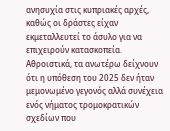ανησυχία στις κυπριακές αρχές, καθώς οι δράστες είχαν εκμεταλλευτεί το άσυλο για να επιχειρούν κατασκοπεία.
Αθροιστικά, τα ανωτέρω δείχνουν ότι η υπόθεση του 2025 δεν ήταν μεμονωμένο γεγονός αλλά συνέχεια ενός νήματος τρομοκρατικών σχεδίων που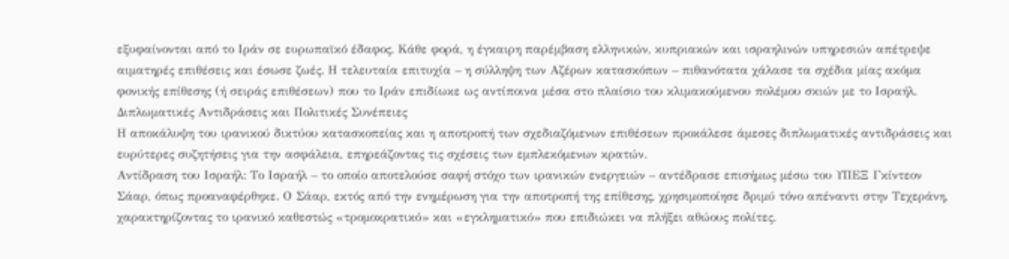εξυφαίνονται από το Ιράν σε ευρωπαϊκό έδαφος. Κάθε φορά, η έγκαιρη παρέμβαση ελληνικών, κυπριακών και ισραηλινών υπηρεσιών απέτρεψε αιματηρές επιθέσεις και έσωσε ζωές. Η τελευταία επιτυχία – η σύλληψη των Αζέρων κατασκόπων – πιθανότατα χάλασε τα σχέδια μίας ακόμα φονικής επίθεσης (ή σειράς επιθέσεων) που το Ιράν επιδίωκε ως αντίποινα μέσα στο πλαίσιο του κλιμακούμενου πολέμου σκιών με το Ισραήλ.
Διπλωματικές Αντιδράσεις και Πολιτικές Συνέπειες
Η αποκάλυψη του ιρανικού δικτύου κατασκοπείας και η αποτροπή των σχεδιαζόμενων επιθέσεων προκάλεσε άμεσες διπλωματικές αντιδράσεις και ευρύτερες συζητήσεις για την ασφάλεια, επηρεάζοντας τις σχέσεις των εμπλεκόμενων κρατών.
Αντίδραση του Ισραήλ: Το Ισραήλ – το οποίο αποτελούσε σαφή στόχο των ιρανικών ενεργειών – αντέδρασε επισήμως μέσω του ΥΠΕΞ Γκίντεον Σάαρ, όπως προαναφέρθηκε. Ο Σάαρ, εκτός από την ενημέρωση για την αποτροπή της επίθεσης, χρησιμοποίησε δριμύ τόνο απέναντι στην Τεχεράνη, χαρακτηρίζοντας το ιρανικό καθεστώς «τρομοκρατικό» και «εγκληματικό» που επιδιώκει να πλήξει αθώους πολίτες.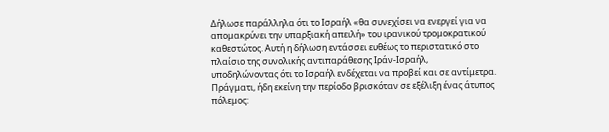Δήλωσε παράλληλα ότι το Ισραήλ «θα συνεχίσει να ενεργεί για να απομακρύνει την υπαρξιακή απειλή» του ιρανικού τρομοκρατικού καθεστώτος. Αυτή η δήλωση εντάσσει ευθέως το περιστατικό στο πλαίσιο της συνολικής αντιπαράθεσης Ιράν-Ισραήλ, υποδηλώνοντας ότι το Ισραήλ ενδέχεται να προβεί και σε αντίμετρα. Πράγματι, ήδη εκείνη την περίοδο βρισκόταν σε εξέλιξη ένας άτυπος πόλεμος: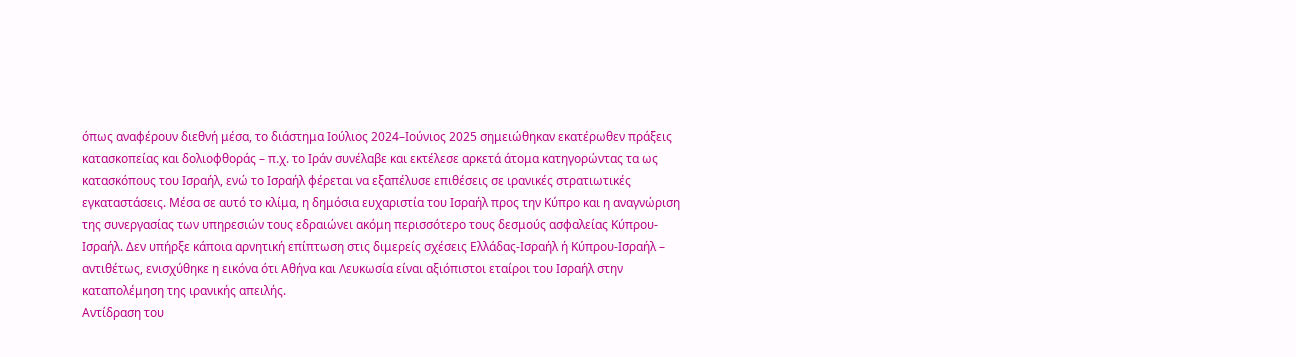όπως αναφέρουν διεθνή μέσα, το διάστημα Ιούλιος 2024–Ιούνιος 2025 σημειώθηκαν εκατέρωθεν πράξεις κατασκοπείας και δολιοφθοράς – π.χ. το Ιράν συνέλαβε και εκτέλεσε αρκετά άτομα κατηγορώντας τα ως κατασκόπους του Ισραήλ, ενώ το Ισραήλ φέρεται να εξαπέλυσε επιθέσεις σε ιρανικές στρατιωτικές εγκαταστάσεις. Μέσα σε αυτό το κλίμα, η δημόσια ευχαριστία του Ισραήλ προς την Κύπρο και η αναγνώριση της συνεργασίας των υπηρεσιών τους εδραιώνει ακόμη περισσότερο τους δεσμούς ασφαλείας Κύπρου-Ισραήλ. Δεν υπήρξε κάποια αρνητική επίπτωση στις διμερείς σχέσεις Ελλάδας-Ισραήλ ή Κύπρου-Ισραήλ – αντιθέτως, ενισχύθηκε η εικόνα ότι Αθήνα και Λευκωσία είναι αξιόπιστοι εταίροι του Ισραήλ στην καταπολέμηση της ιρανικής απειλής.
Αντίδραση του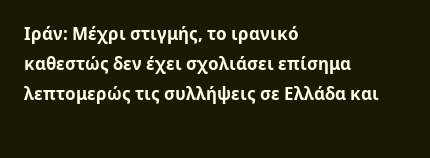Ιράν: Μέχρι στιγμής, το ιρανικό καθεστώς δεν έχει σχολιάσει επίσημα λεπτομερώς τις συλλήψεις σε Ελλάδα και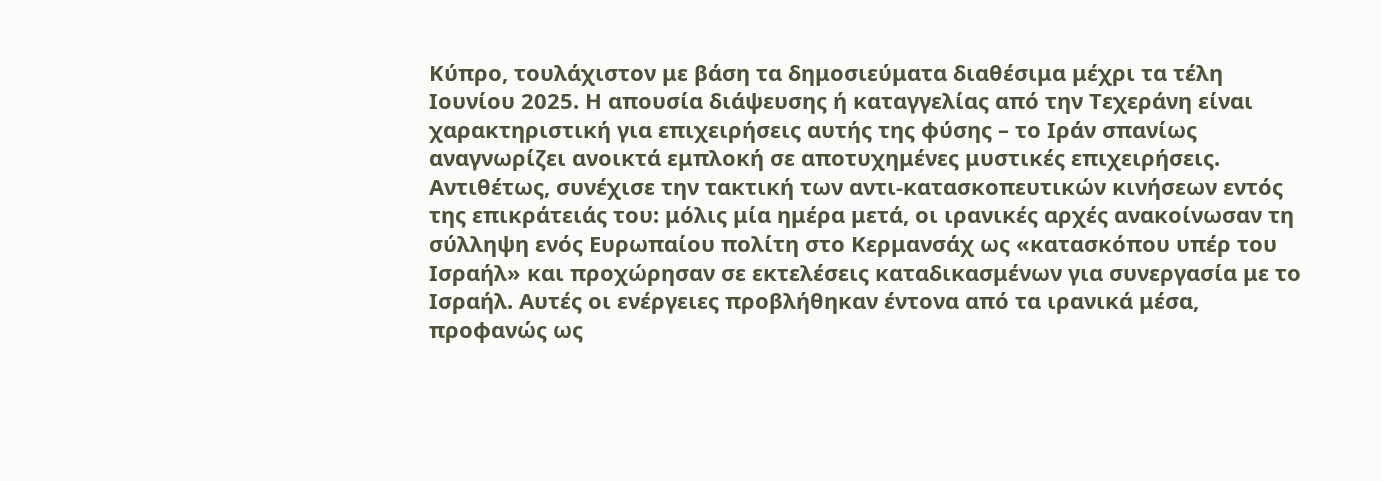Κύπρο, τουλάχιστον με βάση τα δημοσιεύματα διαθέσιμα μέχρι τα τέλη Ιουνίου 2025. Η απουσία διάψευσης ή καταγγελίας από την Τεχεράνη είναι χαρακτηριστική για επιχειρήσεις αυτής της φύσης – το Ιράν σπανίως αναγνωρίζει ανοικτά εμπλοκή σε αποτυχημένες μυστικές επιχειρήσεις. Αντιθέτως, συνέχισε την τακτική των αντι-κατασκοπευτικών κινήσεων εντός της επικράτειάς του: μόλις μία ημέρα μετά, οι ιρανικές αρχές ανακοίνωσαν τη σύλληψη ενός Ευρωπαίου πολίτη στο Κερμανσάχ ως «κατασκόπου υπέρ του Ισραήλ» και προχώρησαν σε εκτελέσεις καταδικασμένων για συνεργασία με το Ισραήλ. Αυτές οι ενέργειες προβλήθηκαν έντονα από τα ιρανικά μέσα, προφανώς ως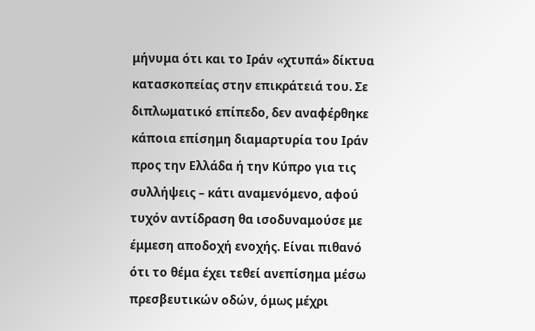μήνυμα ότι και το Ιράν «χτυπά» δίκτυα κατασκοπείας στην επικράτειά του. Σε διπλωματικό επίπεδο, δεν αναφέρθηκε κάποια επίσημη διαμαρτυρία του Ιράν προς την Ελλάδα ή την Κύπρο για τις συλλήψεις – κάτι αναμενόμενο, αφού τυχόν αντίδραση θα ισοδυναμούσε με έμμεση αποδοχή ενοχής. Είναι πιθανό ότι το θέμα έχει τεθεί ανεπίσημα μέσω πρεσβευτικών οδών, όμως μέχρι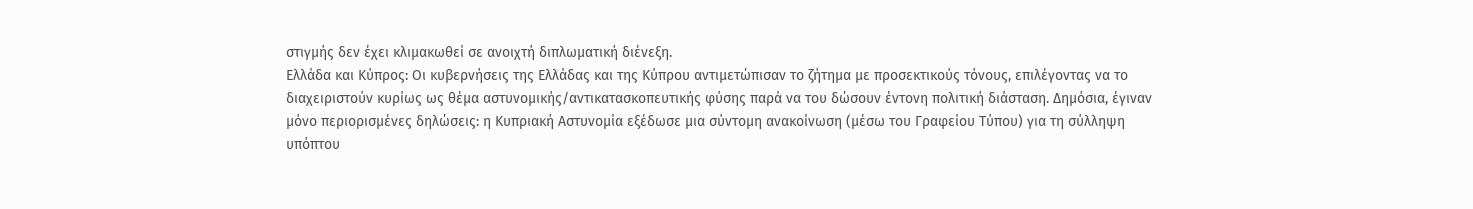στιγμής δεν έχει κλιμακωθεί σε ανοιχτή διπλωματική διένεξη.
Ελλάδα και Κύπρος: Οι κυβερνήσεις της Ελλάδας και της Κύπρου αντιμετώπισαν το ζήτημα με προσεκτικούς τόνους, επιλέγοντας να το διαχειριστούν κυρίως ως θέμα αστυνομικής/αντικατασκοπευτικής φύσης παρά να του δώσουν έντονη πολιτική διάσταση. Δημόσια, έγιναν μόνο περιορισμένες δηλώσεις: η Κυπριακή Αστυνομία εξέδωσε μια σύντομη ανακοίνωση (μέσω του Γραφείου Τύπου) για τη σύλληψη υπόπτου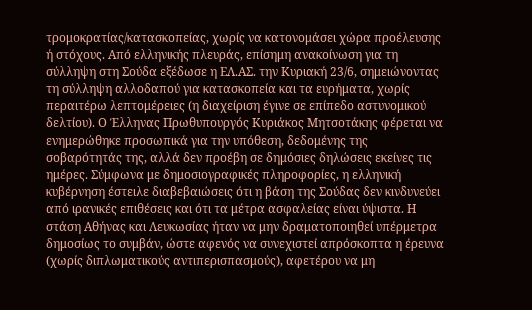τρομοκρατίας/κατασκοπείας, χωρίς να κατονομάσει χώρα προέλευσης ή στόχους. Από ελληνικής πλευράς, επίσημη ανακοίνωση για τη σύλληψη στη Σούδα εξέδωσε η ΕΛ.ΑΣ. την Κυριακή 23/6, σημειώνοντας τη σύλληψη αλλοδαπού για κατασκοπεία και τα ευρήματα, χωρίς περαιτέρω λεπτομέρειες (η διαχείριση έγινε σε επίπεδο αστυνομικού δελτίου). Ο Έλληνας Πρωθυπουργός Κυριάκος Μητσοτάκης φέρεται να ενημερώθηκε προσωπικά για την υπόθεση, δεδομένης της σοβαρότητάς της, αλλά δεν προέβη σε δημόσιες δηλώσεις εκείνες τις ημέρες. Σύμφωνα με δημοσιογραφικές πληροφορίες, η ελληνική κυβέρνηση έστειλε διαβεβαιώσεις ότι η βάση της Σούδας δεν κινδυνεύει από ιρανικές επιθέσεις και ότι τα μέτρα ασφαλείας είναι ύψιστα. Η στάση Αθήνας και Λευκωσίας ήταν να μην δραματοποιηθεί υπέρμετρα δημοσίως το συμβάν, ώστε αφενός να συνεχιστεί απρόσκοπτα η έρευνα (χωρίς διπλωματικούς αντιπερισπασμούς), αφετέρου να μη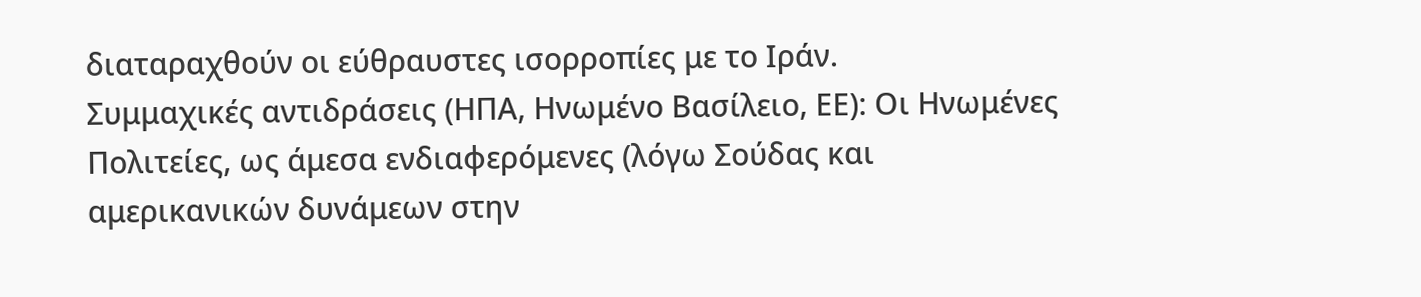διαταραχθούν οι εύθραυστες ισορροπίες με το Ιράν.
Συμμαχικές αντιδράσεις (ΗΠΑ, Ηνωμένο Βασίλειο, ΕΕ): Οι Ηνωμένες Πολιτείες, ως άμεσα ενδιαφερόμενες (λόγω Σούδας και αμερικανικών δυνάμεων στην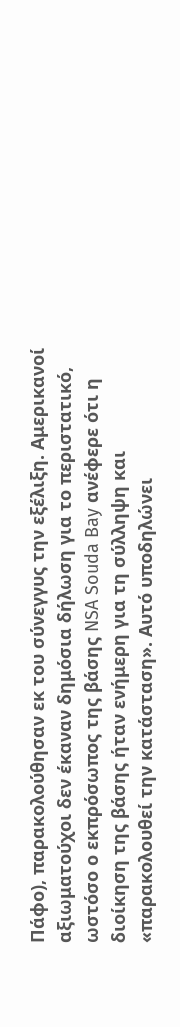Πάφο), παρακολούθησαν εκ του σύνεγγυς την εξέλιξη. Αμερικανοί αξιωματούχοι δεν έκαναν δημόσια δήλωση για το περιστατικό, ωστόσο ο εκπρόσωπος της βάσης NSA Souda Bay ανέφερε ότι η διοίκηση της βάσης ήταν ενήμερη για τη σύλληψη και «παρακολουθεί την κατάσταση». Αυτό υποδηλώνει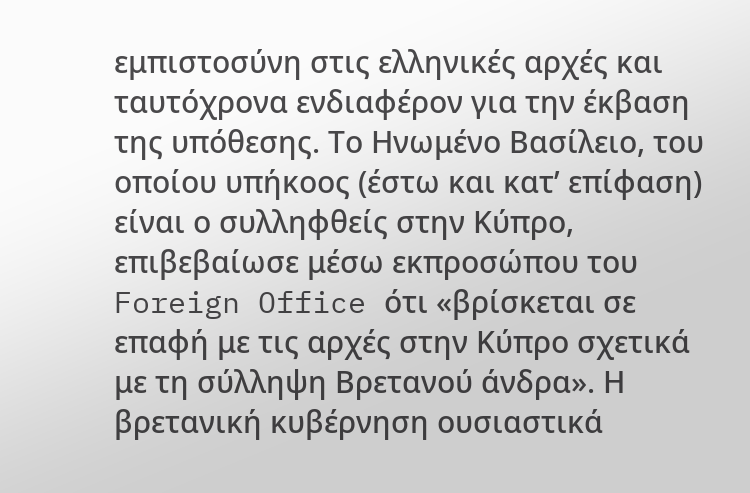εμπιστοσύνη στις ελληνικές αρχές και ταυτόχρονα ενδιαφέρον για την έκβαση της υπόθεσης. Το Ηνωμένο Βασίλειο, του οποίου υπήκοος (έστω και κατ’ επίφαση) είναι ο συλληφθείς στην Κύπρο, επιβεβαίωσε μέσω εκπροσώπου του Foreign Office ότι «βρίσκεται σε επαφή με τις αρχές στην Κύπρο σχετικά με τη σύλληψη Βρετανού άνδρα». Η βρετανική κυβέρνηση ουσιαστικά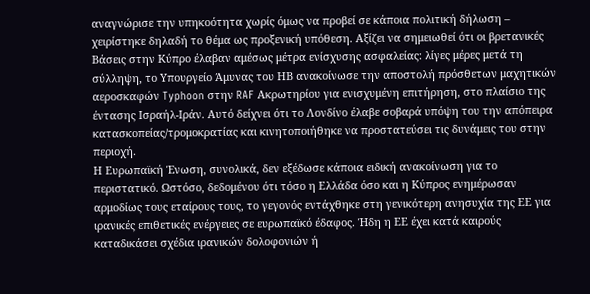αναγνώρισε την υπηκοότητα χωρίς όμως να προβεί σε κάποια πολιτική δήλωση – χειρίστηκε δηλαδή το θέμα ως προξενική υπόθεση. Αξίζει να σημειωθεί ότι οι βρετανικές Βάσεις στην Κύπρο έλαβαν αμέσως μέτρα ενίσχυσης ασφαλείας: λίγες μέρες μετά τη σύλληψη, το Υπουργείο Άμυνας του ΗΒ ανακοίνωσε την αποστολή πρόσθετων μαχητικών αεροσκαφών Typhoon στην RAF Ακρωτηρίου για ενισχυμένη επιτήρηση, στο πλαίσιο της έντασης Ισραήλ-Ιράν. Αυτό δείχνει ότι το Λονδίνο έλαβε σοβαρά υπόψη του την απόπειρα κατασκοπείας/τρομοκρατίας και κινητοποιήθηκε να προστατεύσει τις δυνάμεις του στην περιοχή.
Η Ευρωπαϊκή Ένωση, συνολικά, δεν εξέδωσε κάποια ειδική ανακοίνωση για το περιστατικό. Ωστόσο, δεδομένου ότι τόσο η Ελλάδα όσο και η Κύπρος ενημέρωσαν αρμοδίως τους εταίρους τους, το γεγονός εντάχθηκε στη γενικότερη ανησυχία της ΕΕ για ιρανικές επιθετικές ενέργειες σε ευρωπαϊκό έδαφος. Ήδη η ΕΕ έχει κατά καιρούς καταδικάσει σχέδια ιρανικών δολοφονιών ή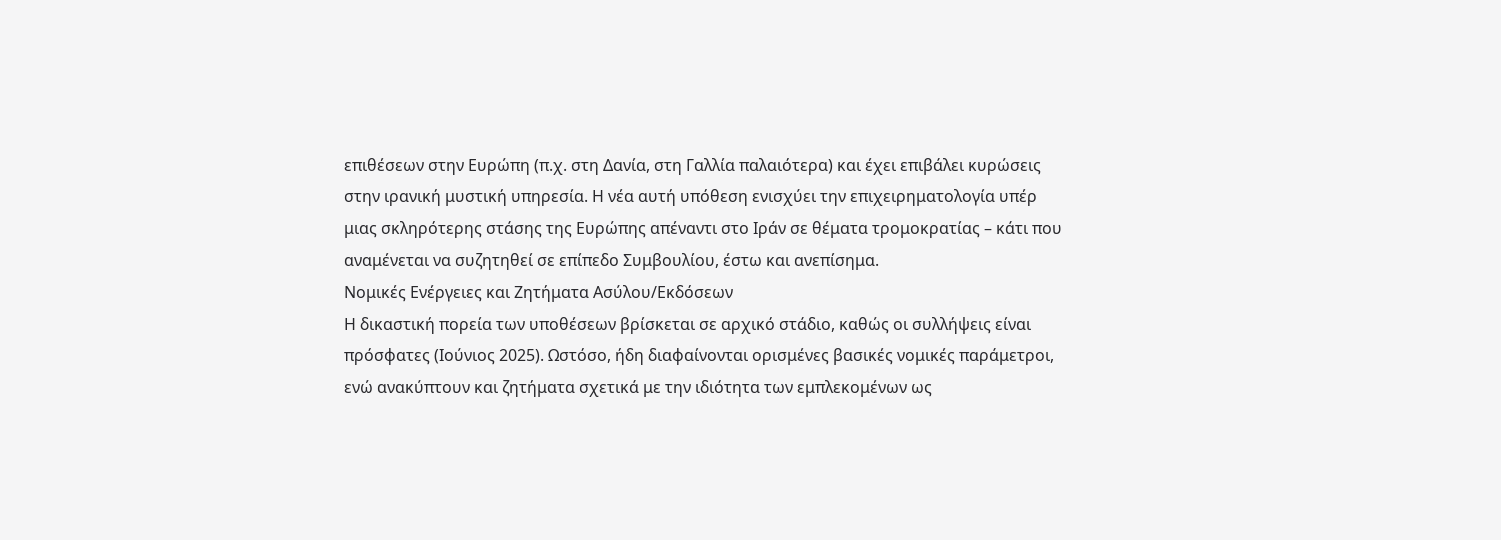επιθέσεων στην Ευρώπη (π.χ. στη Δανία, στη Γαλλία παλαιότερα) και έχει επιβάλει κυρώσεις στην ιρανική μυστική υπηρεσία. Η νέα αυτή υπόθεση ενισχύει την επιχειρηματολογία υπέρ μιας σκληρότερης στάσης της Ευρώπης απέναντι στο Ιράν σε θέματα τρομοκρατίας – κάτι που αναμένεται να συζητηθεί σε επίπεδο Συμβουλίου, έστω και ανεπίσημα.
Νομικές Ενέργειες και Ζητήματα Ασύλου/Εκδόσεων
Η δικαστική πορεία των υποθέσεων βρίσκεται σε αρχικό στάδιο, καθώς οι συλλήψεις είναι πρόσφατες (Ιούνιος 2025). Ωστόσο, ήδη διαφαίνονται ορισμένες βασικές νομικές παράμετροι, ενώ ανακύπτουν και ζητήματα σχετικά με την ιδιότητα των εμπλεκομένων ως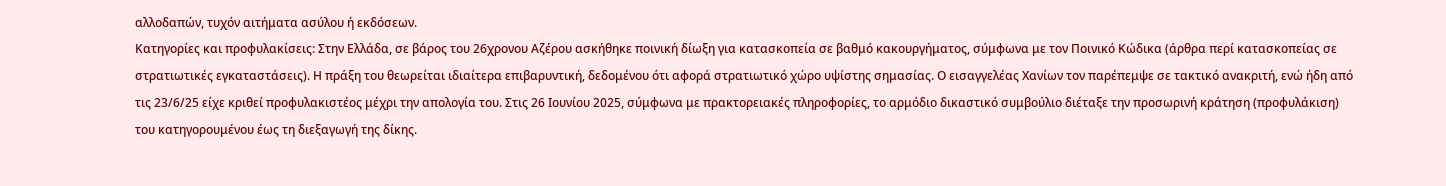αλλοδαπών, τυχόν αιτήματα ασύλου ή εκδόσεων.
Κατηγορίες και προφυλακίσεις: Στην Ελλάδα, σε βάρος του 26χρονου Αζέρου ασκήθηκε ποινική δίωξη για κατασκοπεία σε βαθμό κακουργήματος, σύμφωνα με τον Ποινικό Κώδικα (άρθρα περί κατασκοπείας σε στρατιωτικές εγκαταστάσεις). Η πράξη του θεωρείται ιδιαίτερα επιβαρυντική, δεδομένου ότι αφορά στρατιωτικό χώρο υψίστης σημασίας. Ο εισαγγελέας Χανίων τον παρέπεμψε σε τακτικό ανακριτή, ενώ ήδη από τις 23/6/25 είχε κριθεί προφυλακιστέος μέχρι την απολογία του. Στις 26 Ιουνίου 2025, σύμφωνα με πρακτορειακές πληροφορίες, το αρμόδιο δικαστικό συμβούλιο διέταξε την προσωρινή κράτηση (προφυλάκιση) του κατηγορουμένου έως τη διεξαγωγή της δίκης.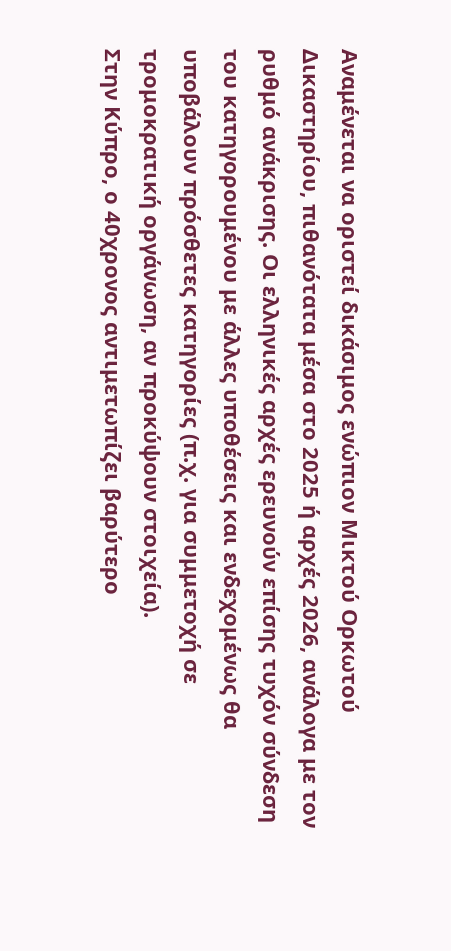Αναμένεται να οριστεί δικάσιμος ενώπιον Μικτού Ορκωτού Δικαστηρίου, πιθανότατα μέσα στο 2025 ή αρχές 2026, ανάλογα με τον ρυθμό ανάκρισης. Οι ελληνικές αρχές ερευνούν επίσης τυχόν σύνδεση του κατηγορουμένου με άλλες υποθέσεις και ενδεχομένως θα υποβάλουν πρόσθετες κατηγορίες (π.χ. για συμμετοχή σε τρομοκρατική οργάνωση, αν προκύψουν στοιχεία).
Στην Κύπρο, ο 40χρονος αντιμετωπίζει βαρύτερο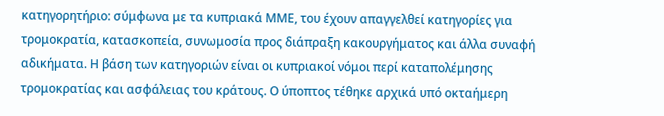κατηγορητήριο: σύμφωνα με τα κυπριακά ΜΜΕ, του έχουν απαγγελθεί κατηγορίες για τρομοκρατία, κατασκοπεία, συνωμοσία προς διάπραξη κακουργήματος και άλλα συναφή αδικήματα. Η βάση των κατηγοριών είναι οι κυπριακοί νόμοι περί καταπολέμησης τρομοκρατίας και ασφάλειας του κράτους. Ο ύποπτος τέθηκε αρχικά υπό οκταήμερη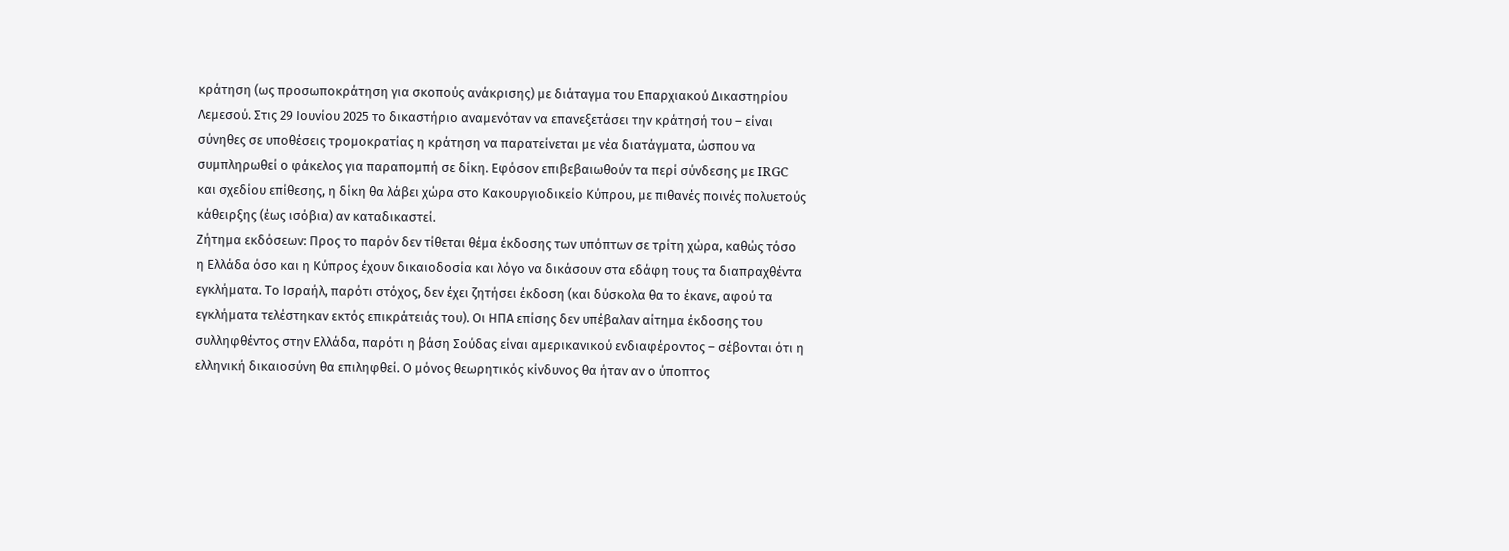κράτηση (ως προσωποκράτηση για σκοπούς ανάκρισης) με διάταγμα του Επαρχιακού Δικαστηρίου Λεμεσού. Στις 29 Ιουνίου 2025 το δικαστήριο αναμενόταν να επανεξετάσει την κράτησή του – είναι σύνηθες σε υποθέσεις τρομοκρατίας η κράτηση να παρατείνεται με νέα διατάγματα, ώσπου να συμπληρωθεί ο φάκελος για παραπομπή σε δίκη. Εφόσον επιβεβαιωθούν τα περί σύνδεσης με IRGC και σχεδίου επίθεσης, η δίκη θα λάβει χώρα στο Κακουργιοδικείο Κύπρου, με πιθανές ποινές πολυετούς κάθειρξης (έως ισόβια) αν καταδικαστεί.
Ζήτημα εκδόσεων: Προς το παρόν δεν τίθεται θέμα έκδοσης των υπόπτων σε τρίτη χώρα, καθώς τόσο η Ελλάδα όσο και η Κύπρος έχουν δικαιοδοσία και λόγο να δικάσουν στα εδάφη τους τα διαπραχθέντα εγκλήματα. Το Ισραήλ, παρότι στόχος, δεν έχει ζητήσει έκδοση (και δύσκολα θα το έκανε, αφού τα εγκλήματα τελέστηκαν εκτός επικράτειάς του). Οι ΗΠΑ επίσης δεν υπέβαλαν αίτημα έκδοσης του συλληφθέντος στην Ελλάδα, παρότι η βάση Σούδας είναι αμερικανικού ενδιαφέροντος – σέβονται ότι η ελληνική δικαιοσύνη θα επιληφθεί. Ο μόνος θεωρητικός κίνδυνος θα ήταν αν ο ύποπτος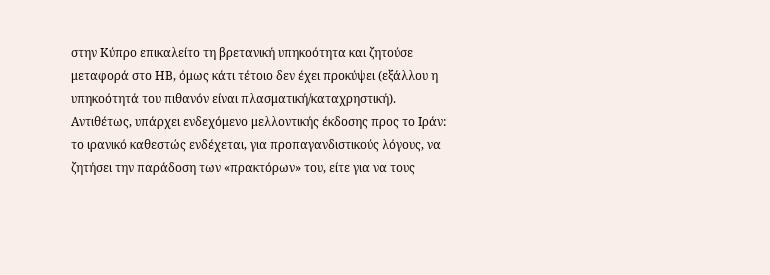στην Κύπρο επικαλείτο τη βρετανική υπηκοότητα και ζητούσε μεταφορά στο ΗΒ, όμως κάτι τέτοιο δεν έχει προκύψει (εξάλλου η υπηκοότητά του πιθανόν είναι πλασματική/καταχρηστική). Αντιθέτως, υπάρχει ενδεχόμενο μελλοντικής έκδοσης προς το Ιράν: το ιρανικό καθεστώς ενδέχεται, για προπαγανδιστικούς λόγους, να ζητήσει την παράδοση των «πρακτόρων» του, είτε για να τους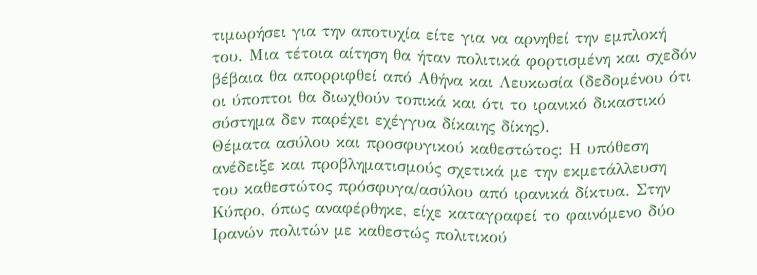τιμωρήσει για την αποτυχία είτε για να αρνηθεί την εμπλοκή του. Μια τέτοια αίτηση θα ήταν πολιτικά φορτισμένη και σχεδόν βέβαια θα απορριφθεί από Αθήνα και Λευκωσία (δεδομένου ότι οι ύποπτοι θα διωχθούν τοπικά και ότι το ιρανικό δικαστικό σύστημα δεν παρέχει εχέγγυα δίκαιης δίκης).
Θέματα ασύλου και προσφυγικού καθεστώτος: Η υπόθεση ανέδειξε και προβληματισμούς σχετικά με την εκμετάλλευση του καθεστώτος πρόσφυγα/ασύλου από ιρανικά δίκτυα. Στην Κύπρο, όπως αναφέρθηκε, είχε καταγραφεί το φαινόμενο δύο Ιρανών πολιτών με καθεστώς πολιτικού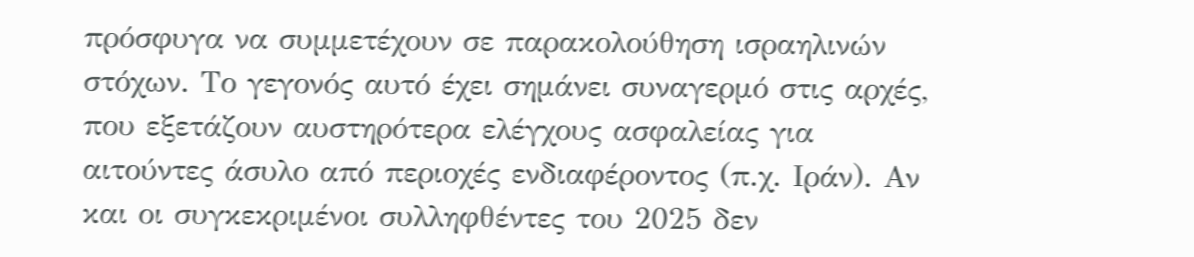πρόσφυγα να συμμετέχουν σε παρακολούθηση ισραηλινών στόχων. Το γεγονός αυτό έχει σημάνει συναγερμό στις αρχές, που εξετάζουν αυστηρότερα ελέγχους ασφαλείας για αιτούντες άσυλο από περιοχές ενδιαφέροντος (π.χ. Ιράν). Αν και οι συγκεκριμένοι συλληφθέντες του 2025 δεν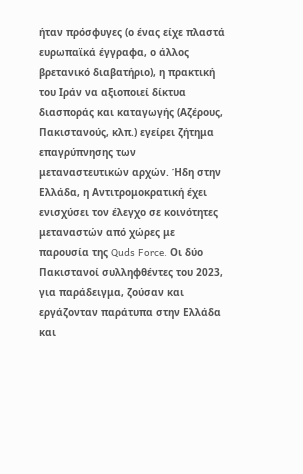ήταν πρόσφυγες (ο ένας είχε πλαστά ευρωπαϊκά έγγραφα, ο άλλος βρετανικό διαβατήριο), η πρακτική του Ιράν να αξιοποιεί δίκτυα διασποράς και καταγωγής (Αζέρους, Πακιστανούς, κλπ.) εγείρει ζήτημα επαγρύπνησης των μεταναστευτικών αρχών. Ήδη στην Ελλάδα, η Αντιτρομοκρατική έχει ενισχύσει τον έλεγχο σε κοινότητες μεταναστών από χώρες με παρουσία της Quds Force. Οι δύο Πακιστανοί συλληφθέντες του 2023, για παράδειγμα, ζούσαν και εργάζονταν παράτυπα στην Ελλάδα και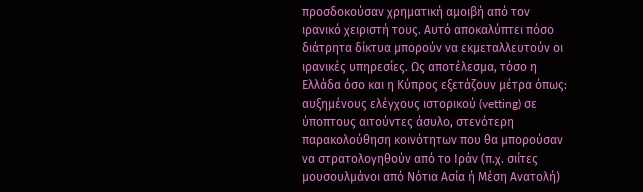προσδοκούσαν χρηματική αμοιβή από τον ιρανικό χειριστή τους. Αυτό αποκαλύπτει πόσο διάτρητα δίκτυα μπορούν να εκμεταλλευτούν οι ιρανικές υπηρεσίες. Ως αποτέλεσμα, τόσο η Ελλάδα όσο και η Κύπρος εξετάζουν μέτρα όπως: αυξημένους ελέγχους ιστορικού (vetting) σε ύποπτους αιτούντες άσυλο, στενότερη παρακολούθηση κοινότητων που θα μπορούσαν να στρατολογηθούν από το Ιράν (π.χ. σιίτες μουσουλμάνοι από Νότια Ασία ή Μέση Ανατολή)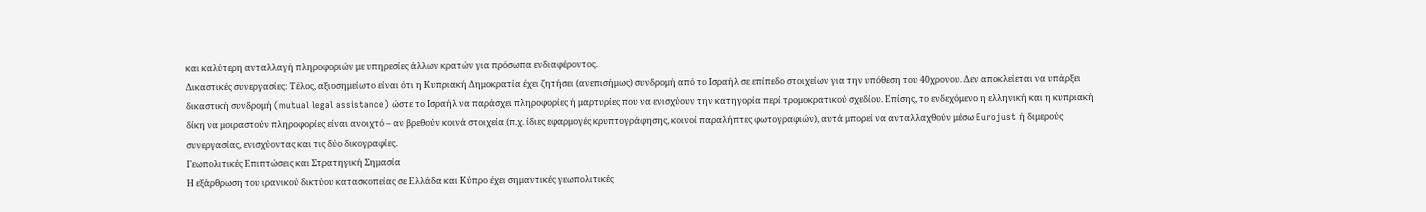και καλύτερη ανταλλαγή πληροφοριών με υπηρεσίες άλλων κρατών για πρόσωπα ενδιαφέροντος.
Δικαστικές συνεργασίες: Τέλος, αξιοσημείωτο είναι ότι η Κυπριακή Δημοκρατία έχει ζητήσει (ανεπισήμως) συνδρομή από το Ισραήλ σε επίπεδο στοιχείων για την υπόθεση του 40χρονου. Δεν αποκλείεται να υπάρξει δικαστική συνδρομή (mutual legal assistance) ώστε το Ισραήλ να παράσχει πληροφορίες ή μαρτυρίες που να ενισχύουν την κατηγορία περί τρομοκρατικού σχεδίου. Επίσης, το ενδεχόμενο η ελληνική και η κυπριακή δίκη να μοιραστούν πληροφορίες είναι ανοιχτό – αν βρεθούν κοινά στοιχεία (π.χ. ίδιες εφαρμογές κρυπτογράφησης, κοινοί παραλήπτες φωτογραφιών), αυτά μπορεί να ανταλλαχθούν μέσω Eurojust ή διμερούς συνεργασίας, ενισχύοντας και τις δύο δικογραφίες.
Γεωπολιτικές Επιπτώσεις και Στρατηγική Σημασία
Η εξάρθρωση του ιρανικού δικτύου κατασκοπείας σε Ελλάδα και Κύπρο έχει σημαντικές γεωπολιτικές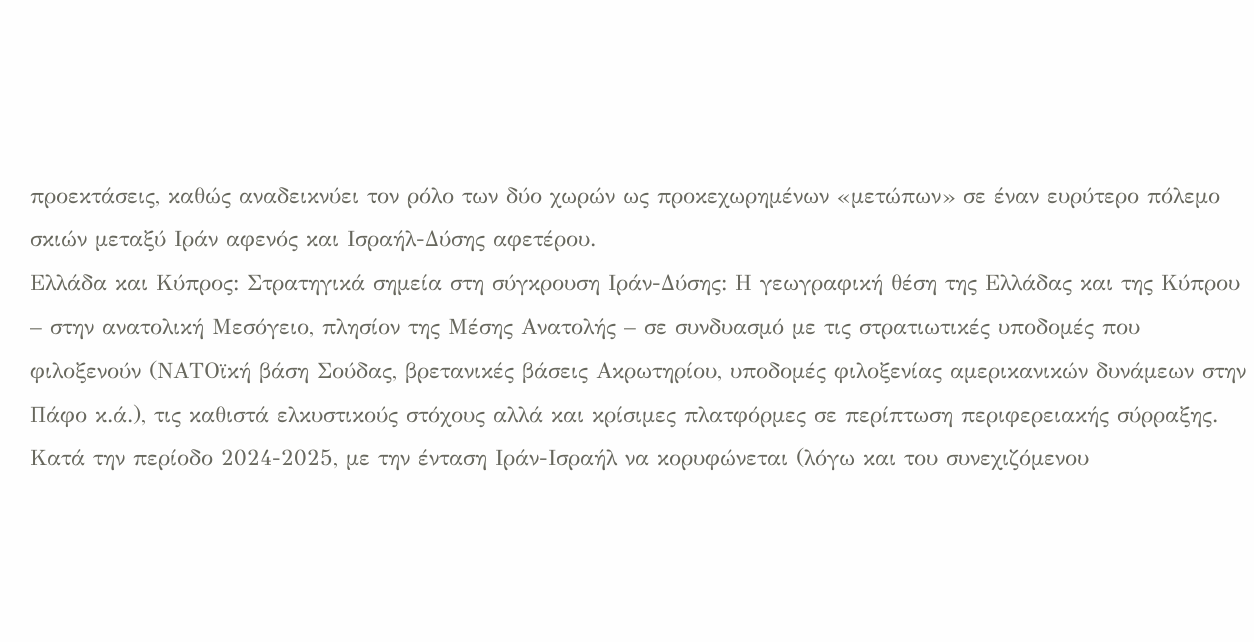προεκτάσεις, καθώς αναδεικνύει τον ρόλο των δύο χωρών ως προκεχωρημένων «μετώπων» σε έναν ευρύτερο πόλεμο σκιών μεταξύ Ιράν αφενός και Ισραήλ-Δύσης αφετέρου.
Ελλάδα και Κύπρος: Στρατηγικά σημεία στη σύγκρουση Ιράν-Δύσης: Η γεωγραφική θέση της Ελλάδας και της Κύπρου – στην ανατολική Μεσόγειο, πλησίον της Μέσης Ανατολής – σε συνδυασμό με τις στρατιωτικές υποδομές που φιλοξενούν (ΝΑΤΟϊκή βάση Σούδας, βρετανικές βάσεις Ακρωτηρίου, υποδομές φιλοξενίας αμερικανικών δυνάμεων στην Πάφο κ.ά.), τις καθιστά ελκυστικούς στόχους αλλά και κρίσιμες πλατφόρμες σε περίπτωση περιφερειακής σύρραξης. Κατά την περίοδο 2024-2025, με την ένταση Ιράν-Ισραήλ να κορυφώνεται (λόγω και του συνεχιζόμενου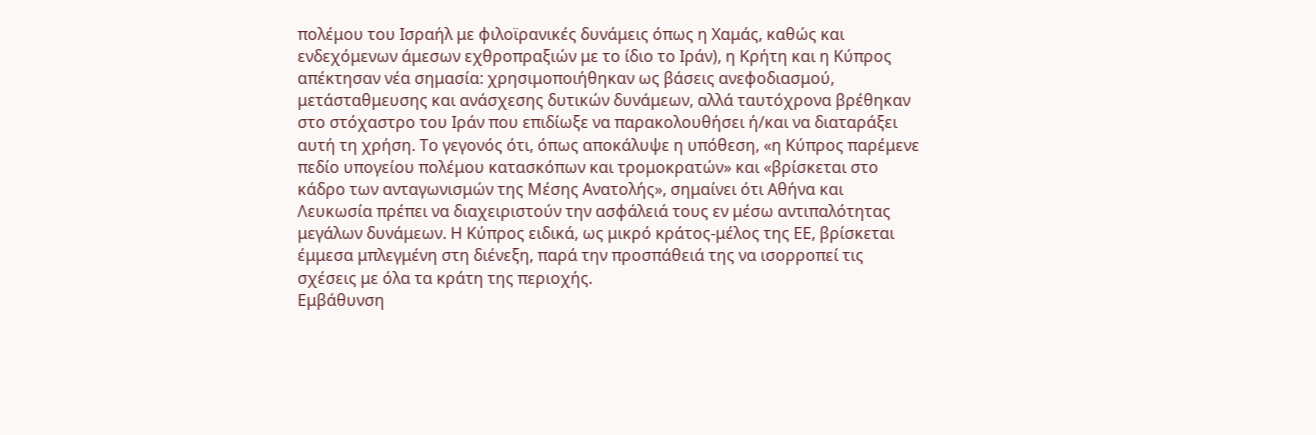πολέμου του Ισραήλ με φιλοϊρανικές δυνάμεις όπως η Χαμάς, καθώς και ενδεχόμενων άμεσων εχθροπραξιών με το ίδιο το Ιράν), η Κρήτη και η Κύπρος απέκτησαν νέα σημασία: χρησιμοποιήθηκαν ως βάσεις ανεφοδιασμού, μετάσταθμευσης και ανάσχεσης δυτικών δυνάμεων, αλλά ταυτόχρονα βρέθηκαν στο στόχαστρο του Ιράν που επιδίωξε να παρακολουθήσει ή/και να διαταράξει αυτή τη χρήση. Το γεγονός ότι, όπως αποκάλυψε η υπόθεση, «η Κύπρος παρέμενε πεδίο υπογείου πολέμου κατασκόπων και τρομοκρατών» και «βρίσκεται στο κάδρο των ανταγωνισμών της Μέσης Ανατολής», σημαίνει ότι Αθήνα και Λευκωσία πρέπει να διαχειριστούν την ασφάλειά τους εν μέσω αντιπαλότητας μεγάλων δυνάμεων. Η Κύπρος ειδικά, ως μικρό κράτος-μέλος της ΕΕ, βρίσκεται έμμεσα μπλεγμένη στη διένεξη, παρά την προσπάθειά της να ισορροπεί τις σχέσεις με όλα τα κράτη της περιοχής.
Εμβάθυνση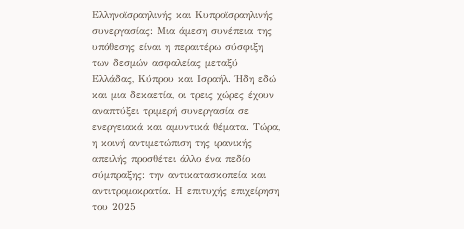Ελληνοϊσραηλινής και Κυπροϊσραηλινής συνεργασίας: Μια άμεση συνέπεια της υπόθεσης είναι η περαιτέρω σύσφιξη των δεσμών ασφαλείας μεταξύ Ελλάδας, Κύπρου και Ισραήλ. Ήδη εδώ και μια δεκαετία, οι τρεις χώρες έχουν αναπτύξει τριμερή συνεργασία σε ενεργειακά και αμυντικά θέματα. Τώρα, η κοινή αντιμετώπιση της ιρανικής απειλής προσθέτει άλλο ένα πεδίο σύμπραξης: την αντικατασκοπεία και αντιτρομοκρατία. Η επιτυχής επιχείρηση του 2025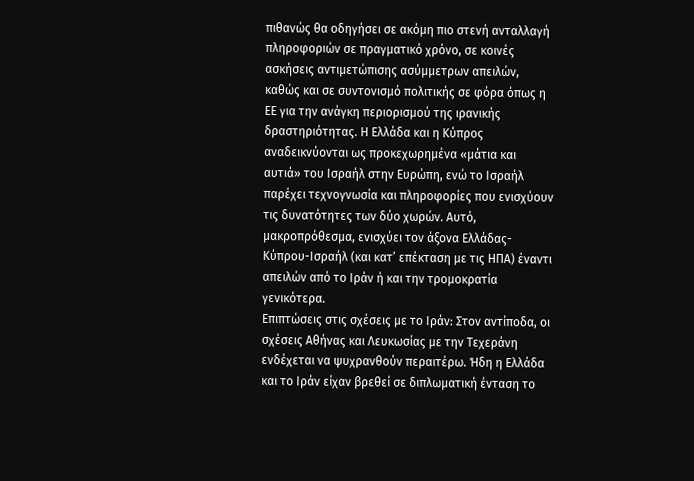πιθανώς θα οδηγήσει σε ακόμη πιο στενή ανταλλαγή πληροφοριών σε πραγματικό χρόνο, σε κοινές ασκήσεις αντιμετώπισης ασύμμετρων απειλών, καθώς και σε συντονισμό πολιτικής σε φόρα όπως η ΕΕ για την ανάγκη περιορισμού της ιρανικής δραστηριότητας. Η Ελλάδα και η Κύπρος αναδεικνύονται ως προκεχωρημένα «μάτια και αυτιά» του Ισραήλ στην Ευρώπη, ενώ το Ισραήλ παρέχει τεχνογνωσία και πληροφορίες που ενισχύουν τις δυνατότητες των δύο χωρών. Αυτό, μακροπρόθεσμα, ενισχύει τον άξονα Ελλάδας-Κύπρου-Ισραήλ (και κατ’ επέκταση με τις ΗΠΑ) έναντι απειλών από το Ιράν ή και την τρομοκρατία γενικότερα.
Επιπτώσεις στις σχέσεις με το Ιράν: Στον αντίποδα, οι σχέσεις Αθήνας και Λευκωσίας με την Τεχεράνη ενδέχεται να ψυχρανθούν περαιτέρω. Ήδη η Ελλάδα και το Ιράν είχαν βρεθεί σε διπλωματική ένταση το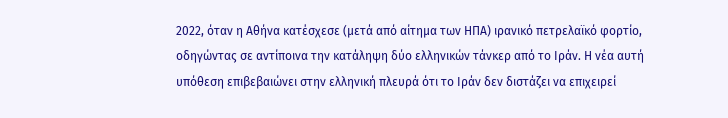2022, όταν η Αθήνα κατέσχεσε (μετά από αίτημα των ΗΠΑ) ιρανικό πετρελαϊκό φορτίο, οδηγώντας σε αντίποινα την κατάληψη δύο ελληνικών τάνκερ από το Ιράν. Η νέα αυτή υπόθεση επιβεβαιώνει στην ελληνική πλευρά ότι το Ιράν δεν διστάζει να επιχειρεί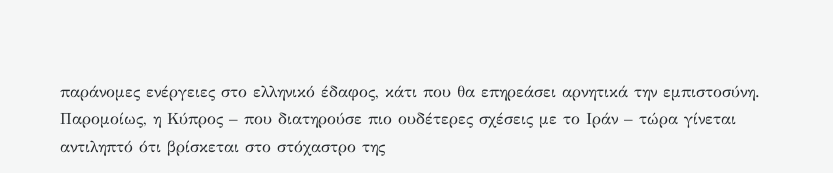παράνομες ενέργειες στο ελληνικό έδαφος, κάτι που θα επηρεάσει αρνητικά την εμπιστοσύνη. Παρομοίως, η Κύπρος – που διατηρούσε πιο ουδέτερες σχέσεις με το Ιράν – τώρα γίνεται αντιληπτό ότι βρίσκεται στο στόχαστρο της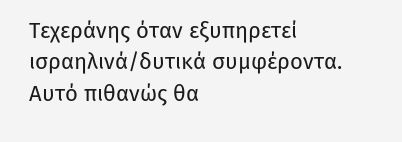Τεχεράνης όταν εξυπηρετεί ισραηλινά/δυτικά συμφέροντα. Αυτό πιθανώς θα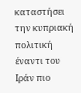καταστήσει την κυπριακή πολιτική έναντι του Ιράν πιο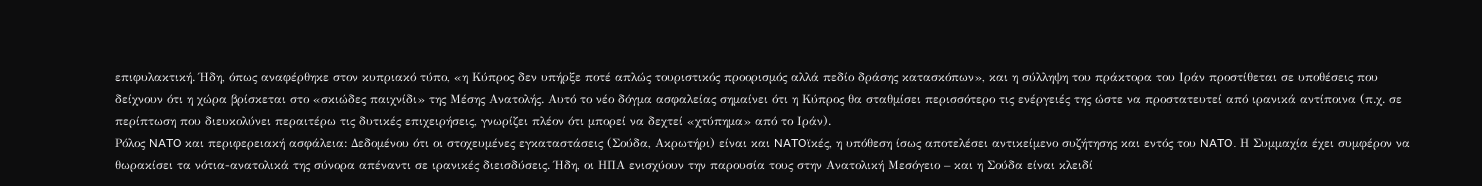επιφυλακτική. Ήδη, όπως αναφέρθηκε στον κυπριακό τύπο, «η Κύπρος δεν υπήρξε ποτέ απλώς τουριστικός προορισμός αλλά πεδίο δράσης κατασκόπων», και η σύλληψη του πράκτορα του Ιράν προστίθεται σε υποθέσεις που δείχνουν ότι η χώρα βρίσκεται στο «σκιώδες παιχνίδι» της Μέσης Ανατολής. Αυτό το νέο δόγμα ασφαλείας σημαίνει ότι η Κύπρος θα σταθμίσει περισσότερο τις ενέργειές της ώστε να προστατευτεί από ιρανικά αντίποινα (π.χ. σε περίπτωση που διευκολύνει περαιτέρω τις δυτικές επιχειρήσεις, γνωρίζει πλέον ότι μπορεί να δεχτεί «χτύπημα» από το Ιράν).
Ρόλος NATO και περιφερειακή ασφάλεια: Δεδομένου ότι οι στοχευμένες εγκαταστάσεις (Σούδα, Ακρωτήρι) είναι και NATOϊκές, η υπόθεση ίσως αποτελέσει αντικείμενο συζήτησης και εντός του NATO. Η Συμμαχία έχει συμφέρον να θωρακίσει τα νότια-ανατολικά της σύνορα απέναντι σε ιρανικές διεισδύσεις. Ήδη, οι ΗΠΑ ενισχύουν την παρουσία τους στην Ανατολική Μεσόγειο – και η Σούδα είναι κλειδί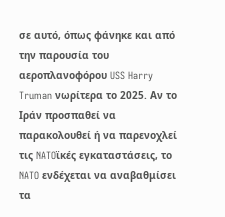σε αυτό, όπως φάνηκε και από την παρουσία του αεροπλανοφόρου USS Harry Truman νωρίτερα το 2025. Αν το Ιράν προσπαθεί να παρακολουθεί ή να παρενοχλεί τις NATOϊκές εγκαταστάσεις, το NATO ενδέχεται να αναβαθμίσει τα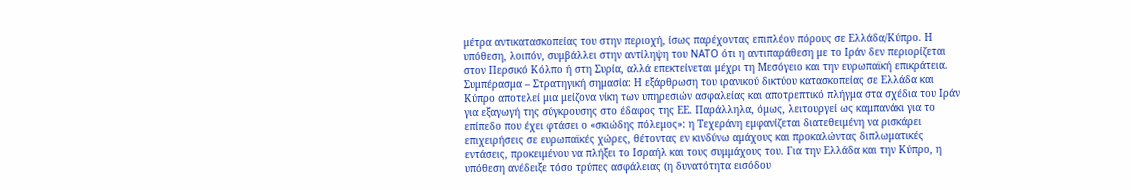μέτρα αντικατασκοπείας του στην περιοχή, ίσως παρέχοντας επιπλέον πόρους σε Ελλάδα/Κύπρο. Η υπόθεση, λοιπόν, συμβάλλει στην αντίληψη του NATO ότι η αντιπαράθεση με το Ιράν δεν περιορίζεται στον Περσικό Κόλπο ή στη Συρία, αλλά επεκτείνεται μέχρι τη Μεσόγειο και την ευρωπαϊκή επικράτεια.
Συμπέρασμα – Στρατηγική σημασία: Η εξάρθρωση του ιρανικού δικτύου κατασκοπείας σε Ελλάδα και Κύπρο αποτελεί μια μείζονα νίκη των υπηρεσιών ασφαλείας και αποτρεπτικό πλήγμα στα σχέδια του Ιράν για εξαγωγή της σύγκρουσης στο έδαφος της ΕΕ. Παράλληλα, όμως, λειτουργεί ως καμπανάκι για το επίπεδο που έχει φτάσει ο «σκιώδης πόλεμος»: η Τεχεράνη εμφανίζεται διατεθειμένη να ρισκάρει επιχειρήσεις σε ευρωπαϊκές χώρες, θέτοντας εν κινδύνω αμάχους και προκαλώντας διπλωματικές εντάσεις, προκειμένου να πλήξει το Ισραήλ και τους συμμάχους του. Για την Ελλάδα και την Κύπρο, η υπόθεση ανέδειξε τόσο τρύπες ασφάλειας (η δυνατότητα εισόδου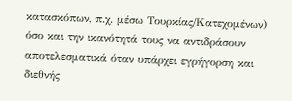κατασκόπων, π.χ. μέσω Τουρκίας/Κατεχομένων) όσο και την ικανότητά τους να αντιδράσουν αποτελεσματικά όταν υπάρχει εγρήγορση και διεθνής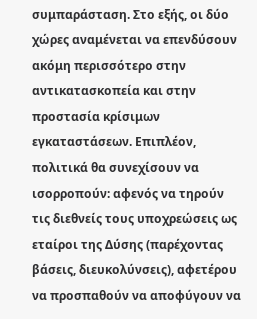συμπαράσταση. Στο εξής, οι δύο χώρες αναμένεται να επενδύσουν ακόμη περισσότερο στην αντικατασκοπεία και στην προστασία κρίσιμων εγκαταστάσεων. Επιπλέον, πολιτικά θα συνεχίσουν να ισορροπούν: αφενός να τηρούν τις διεθνείς τους υποχρεώσεις ως εταίροι της Δύσης (παρέχοντας βάσεις, διευκολύνσεις), αφετέρου να προσπαθούν να αποφύγουν να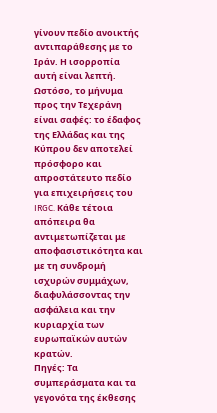γίνουν πεδίο ανοικτής αντιπαράθεσης με το Ιράν. Η ισορροπία αυτή είναι λεπτή. Ωστόσο, το μήνυμα προς την Τεχεράνη είναι σαφές: το έδαφος της Ελλάδας και της Κύπρου δεν αποτελεί πρόσφορο και απροστάτευτο πεδίο για επιχειρήσεις του IRGC. Κάθε τέτοια απόπειρα θα αντιμετωπίζεται με αποφασιστικότητα και με τη συνδρομή ισχυρών συμμάχων, διαφυλάσσοντας την ασφάλεια και την κυριαρχία των ευρωπαϊκών αυτών κρατών.
Πηγές: Τα συμπεράσματα και τα γεγονότα της έκθεσης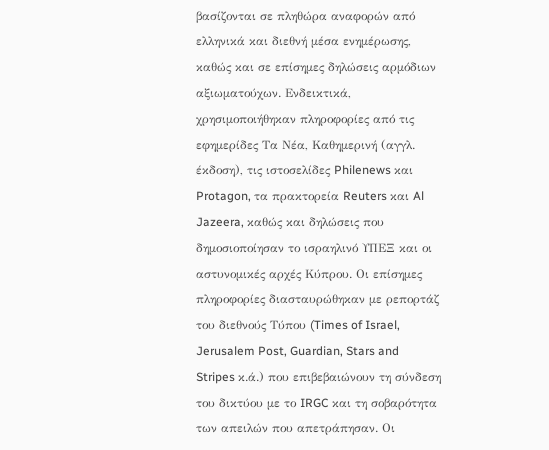βασίζονται σε πληθώρα αναφορών από ελληνικά και διεθνή μέσα ενημέρωσης, καθώς και σε επίσημες δηλώσεις αρμόδιων αξιωματούχων. Ενδεικτικά, χρησιμοποιήθηκαν πληροφορίες από τις εφημερίδες Τα Νέα, Καθημερινή (αγγλ. έκδοση), τις ιστοσελίδες Philenews και Protagon, τα πρακτορεία Reuters και Al Jazeera, καθώς και δηλώσεις που δημοσιοποίησαν το ισραηλινό ΥΠΕΞ και οι αστυνομικές αρχές Κύπρου. Οι επίσημες πληροφορίες διασταυρώθηκαν με ρεπορτάζ του διεθνούς Τύπου (Times of Israel, Jerusalem Post, Guardian, Stars and Stripes κ.ά.) που επιβεβαιώνουν τη σύνδεση του δικτύου με το IRGC και τη σοβαρότητα των απειλών που απετράπησαν. Οι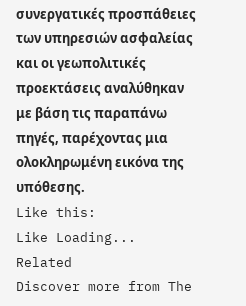συνεργατικές προσπάθειες των υπηρεσιών ασφαλείας και οι γεωπολιτικές προεκτάσεις αναλύθηκαν με βάση τις παραπάνω πηγές, παρέχοντας μια ολοκληρωμένη εικόνα της υπόθεσης.
Like this:
Like Loading...
Related
Discover more from The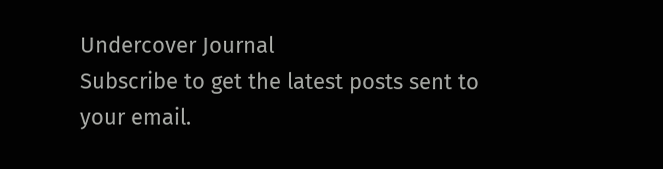Undercover Journal
Subscribe to get the latest posts sent to your email.